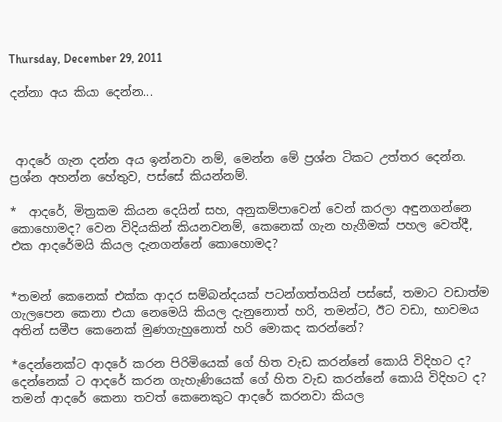Thursday, December 29, 2011

දන්නා අය කියා දෙන්න...



 ආදරේ ගැන දන්න අය ඉන්නවා නම්, මෙන්න මේ ප්‍රශ්න ටිකට උත්තර දෙන්න. ප්‍රශ්න අහන්න හේතුව, පස්සේ කියන්නම්.

*  ආදරේ, මිත්‍රකම කියන දෙයින් සහ, අනුකම්පාවෙන් වෙන් කරලා අඳුනගන්නෙ කොහොමද? වෙන විදියකින් කියනවනම්, කෙනෙක් ගැන හැගීමක් පහල වෙත්දී, එක ආදරේමයි කියල දැනගන්නේ කොහොමද?


*තමන් කෙනෙක් එක්ක ආදර සම්බන්දයක් පටන්ගත්තයින් පස්සේ, තමාට වඩාත්ම ගැලපෙන කෙනා එයා නෙමෙයි කියල දැනුනොත් හරි, තමන්ට, ඊට වඩා, භාවමය අතින් සමීප කෙනෙක් මුණගැහුනොත් හරි මොකද කරන්නේ?

*දෙන්නෙක්ට ආදරේ කරන පිරිමියෙක් ගේ හිත වැඩ කරන්නේ කොයි විදිහට ද? දෙන්නෙක් ට ආදරේ කරන ගැහැණියෙක් ගේ හිත වැඩ කරන්නේ කොයි විදිහට ද?
තමන් ආදරේ කෙනා තවත් කෙනෙකුට ආදරේ කරනවා කියල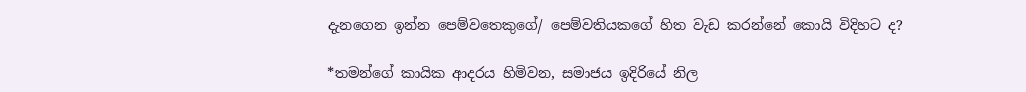දැනගෙන ඉන්න පෙම්වතෙකුගේ/ පෙම්වතියකගේ හිත වැඩ කරන්නේ කොයි විදිහට ද?

*තමන්ගේ කායික ආදරය හිමිවන, සමාජය ඉදිරියේ නිල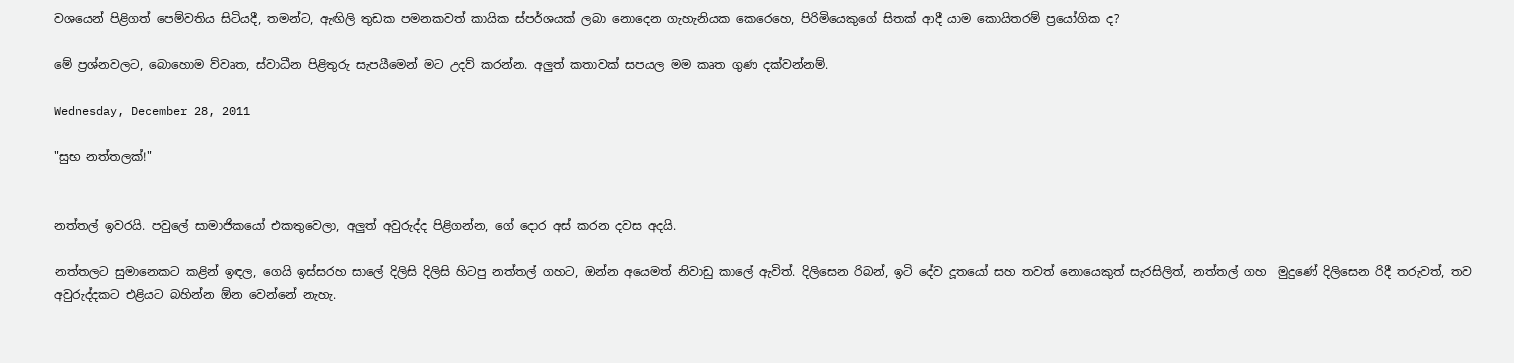වශයෙන් පිළිගත් පෙම්වතිය සිටියදී, තමන්ට, ඇඟිලි තුඩක පමනකවත් කායික ස්පර්ශයක් ලබා නොදෙන ගැහැනියක කෙරෙහෙ, පිරිමියෙකුගේ සිතක් ආදී යාම කොයිතරම් ප්‍රයෝගික ද?

මේ ප්‍රශ්නවලට, බොහොම ව්වෘත, ස්වාධීන පිළිතුරු සැපයීමෙන් මට උදව් කරන්න. අලුත් කතාවක් සපයල මම කෘත ගුණ දක්වන්නම්.

Wednesday, December 28, 2011

"සුභ නත්තලක්!"


නත්තල් ඉවරයි. පවුලේ සාමාජිකයෝ එකතුවෙලා, අලුත් අවුරුද්ද පිළිගන්න, ගේ දොර අස් කරන දවස අදයි.

නත්තලට සුමානෙකට කළින් ඉඳල, ගෙයි ඉස්සරහ සාලේ දිලිසි දිලිසි හිටපු නත්තල් ගහට, ඔන්න අයෙමත් නිවාඩු කාලේ ඇවිත්. දිලිසෙන රිබන්, ඉටි දේව දූතයෝ සහ තවත් නොයෙකුත් සැරසිලිත්, නත්තල් ගහ  මුදුණේ දිලිසෙන රිදී තරුවත්, තව අවුරුද්දකට එළියට බහින්න ඕන වෙන්නේ නැහැ.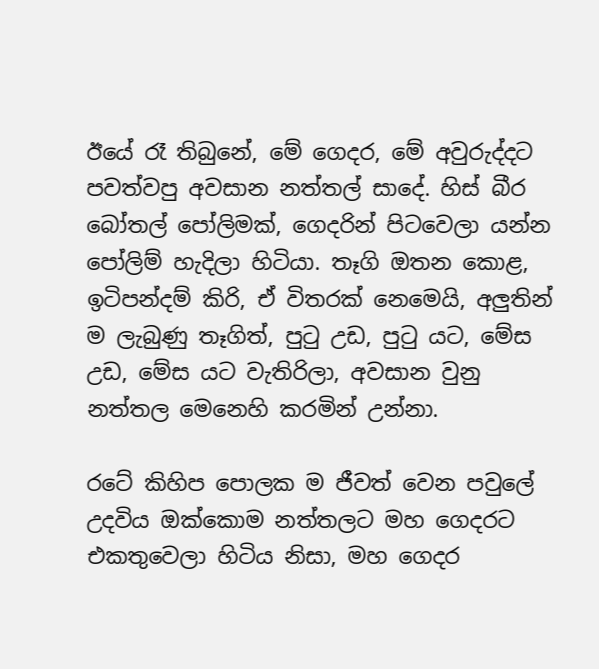ඊයේ රෑ තිබුනේ, මේ ගෙදර, මේ අවුරුද්දට පවත්වපු අවසාන නත්තල් සාදේ. හිස් බීර බෝතල් පෝලිමක්, ගෙදරින් පිටවෙලා යන්න පෝලිම් හැදිලා හිටියා. තෑගි ඔතන කොළ, ඉටිපන්දම් කිරි, ඒ විතරක් නෙමෙයි, අලුතින් ම ලැබුණු තෑගිත්, පුටු උඩ, පුටු යට, මේස උඩ, මේස යට වැතිරිලා, අවසාන වුනු නත්තල මෙනෙහි කරමින් උන්නා.

රටේ කිහිප පොලක ම ජීවත් වෙන පවුලේ උදවිය ඔක්කොම නත්තලට මහ ගෙදරට එකතුවෙලා හිටිය නිසා, මහ ගෙදර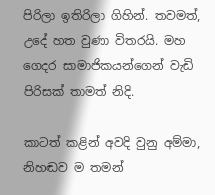පිරිලා ඉතිරිලා ගිහින්. තවමත්, උදේ හත වුණා විතරයි. මහ ගෙදර සාමාජිකයන්ගෙන් වැඩි පිරිසක් තාමත් නිදි.

කාටත් කළින් අවදි වුනු අම්මා, නිහඬව ම තමන්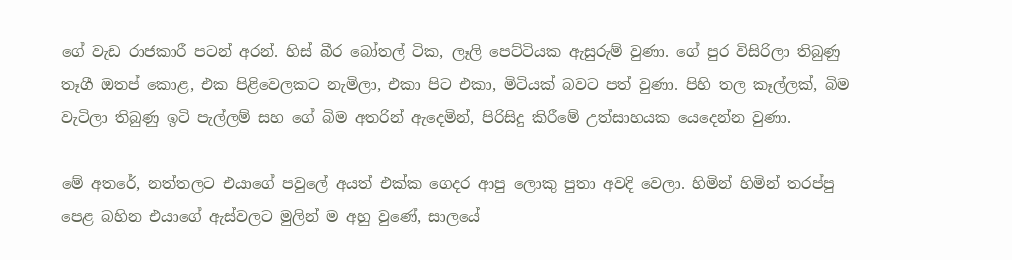ගේ වැඩ රාජකාරී පටන් අරන්. හිස් බීර බෝතල් ටික, ලෑලි පෙට්ටියක ඇසුරුම් වුණා. ගේ පුර විසිරිලා තිබුණු තෑගී ඔතප් කොළ, එක පිළිවෙලකට නැමිලා, එකා පිට එකා, මිටියක් බවට පත් වුණා. පිහි තල කෑල්ලක්, බිම වැටිලා තිබුණු ඉටි පැල්ලම් සහ ගේ බිම අතරින් ඇදෙමින්, පිරිසිදු කිරීමේ උත්සාහයක යෙදෙන්න වුණා.

මේ අතරේ, නත්තලට එයාගේ පවුලේ අයත් එක්ක ගෙදර ආපු ලොකු පුතා අවදි වෙලා. හිමින් හිමින් තරප්පු පෙළ බහින එයාගේ ඇස්වලට මුලින් ම අහු වුණේ, සාලයේ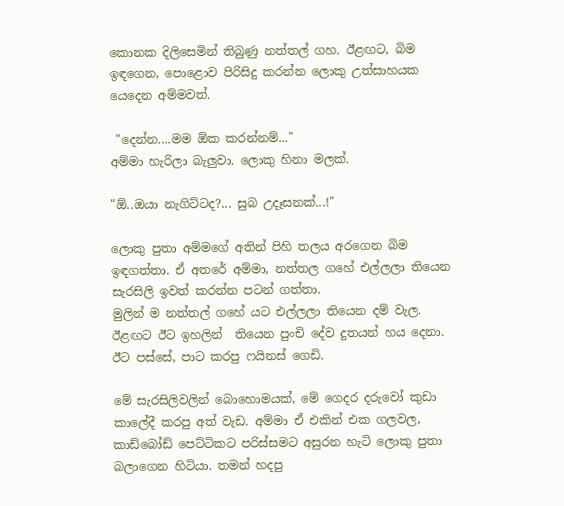කොනක දිලිසෙමින් තිබුණු නත්තල් ගහ. ඊළඟට, බිම ඉඳගෙන, පොළොව පිරිසිදු කරන්න ලොකු උත්සාහයක යෙදෙන අම්මවත්.

 "දෙන්න....මම ඕක කරන්නම්..."
අම්මා හැරිලා බැලුවා. ලොකු හිනා මලක්.

"ඕ..ඔයා නැගිට්ටද?... සුබ උදෑසනක්...!"

ලොකු පුතා අම්මගේ අතින් පිහි තලය අරගෙන බිම ඉඳගත්තා. ඒ අතරේ අම්මා, නත්තල ගහේ එල්ලලා තියෙන සැරසිලි ඉවත් කරන්න පටන් ගත්තා.
මුලින් ම නත්තල් ගහේ යට එල්ලලා තියෙන දම් වැල. ඊළඟට ඊට ඉහලින්  තියෙන පුංචි දේව දුතයන් හය දෙනා. ඊට පස්සේ, පාට කරපු ෆයිනස් ගෙඩි.

මේ සැරසිලිවලින් බොහොමයක්, මේ ගෙදර දරුවෝ කුඩා කාලේදී කරපු අත් වැඩ. අම්මා ඒ එකින් එක ගලවල, කාඩ්බෝඩ් පෙට්ටිකට පරිස්සමට අසුරන හැටි ලොකු පුතා බලාගෙන හිටියා. තමන් හදපු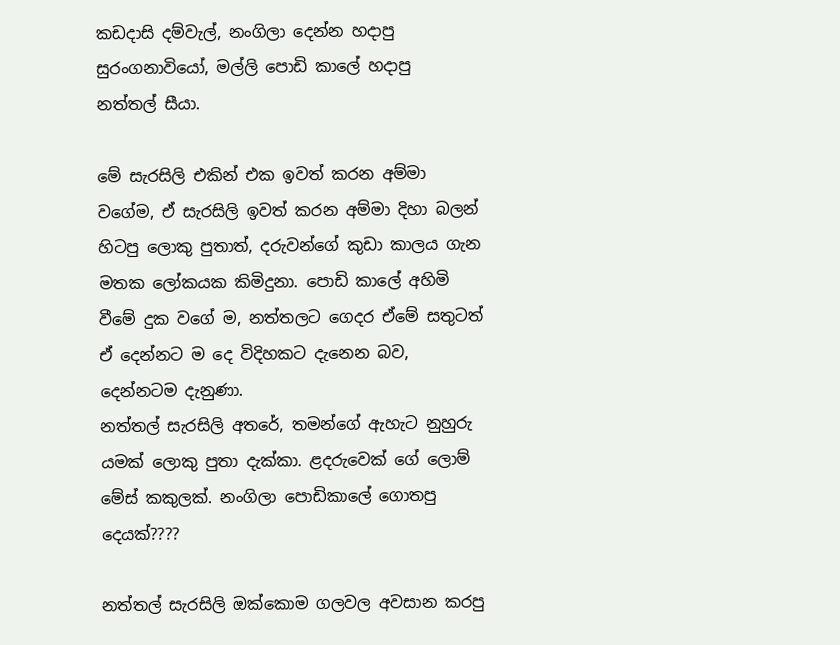කඩදාසි දම්වැල්, නංගිලා දෙන්න හදාපු සුරංගනාවියෝ, මල්ලි පොඩි කාලේ හදාපු  නත්තල් සීයා.

මේ සැරසිලි එකින් එක ඉවත් කරන අම්මා වගේම, ඒ සැරසිලි ඉවත් කරන අම්මා දිහා බලන් හිටපු ලොකු පුතාත්, දරුවන්ගේ කුඩා කාලය ගැන මතක ලෝකයක කිමිදුනා. පොඩි කාලේ අහිමි වීමේ දුක වගේ ම, නත්තලට ගෙදර ඒමේ සතුටත් ඒ දෙන්නට ම දෙ විදිහකට දැනෙන බව, දෙන්නටම දැනුණා.
නත්තල් සැරසිලි අතරේ, තමන්ගේ ඇහැට නුහුරු යමක් ලොකු පුතා දැක්කා. ළදරුවෙක් ගේ ලොම් මේස් කකුලක්. නංගිලා පොඩිකාලේ ගොතපු දෙයක්????

නත්තල් සැරසිලි ඔක්කොම ගලවල අවසාන කරපු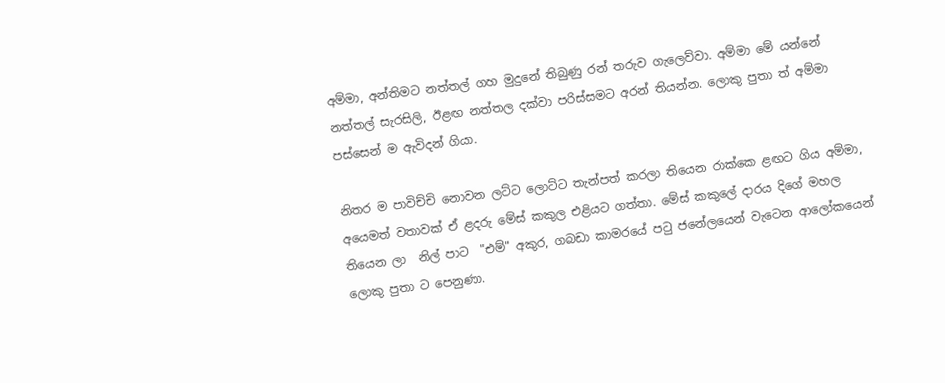අම්මා, අන්තිමට නත්තල් ගහ මුදුනේ තිබුණු රන් තරුව ගැලෙව්වා. අම්මා මේ යන්නේ නත්තල් සැරසිලි, ඊළඟ නත්තල දක්වා පරිස්සමට අරන් තියන්න. ලොකු පුතා ත් අම්මා පස්සෙන් ම ඇවිදන් ගියා.

නිතර ම පාවිච්චි නොවන ලට්ට ලොට්ට තැන්පත් කරලා තියෙන රාක්කෙ ළඟට ගිය අම්මා, අයෙමත් වතාවක් ඒ ළදරු මේස් කකුල එළියට ගත්තා. මේස් කකුලේ දාරය දිගේ මහල තියෙන ලා  නිල් පාට  "එම්" අකුර, ගබඩා කාමරයේ පටු ජනේලයෙන් වැටෙන ආලෝකයෙන් ලොකු පුතා ට පෙනුණා.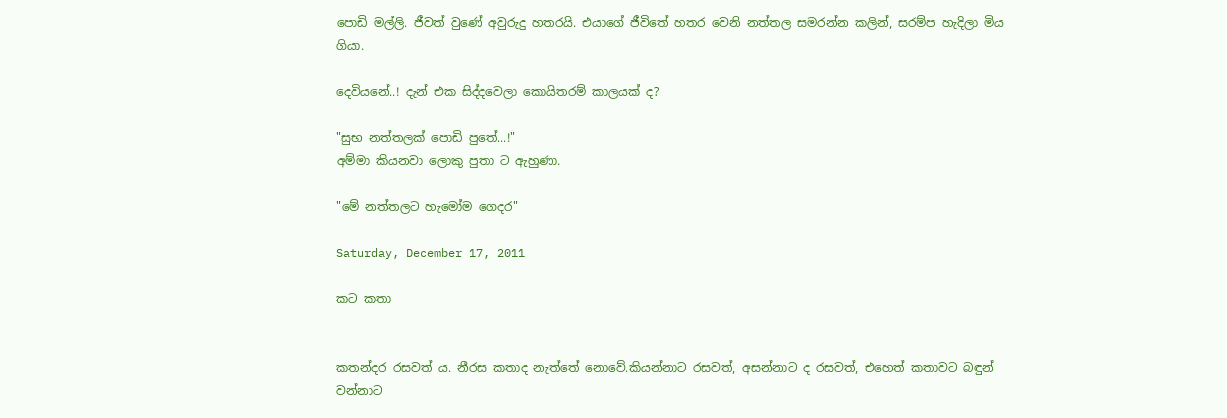පොඩි මල්ලි. ජීවත් වුණේ අවුරුදු හතරයි. එයාගේ ජීවිතේ හතර වෙනි නත්තල සමරන්න කලින්, සරම්ප හැදිලා මිය ගියා.

දෙවියනේ..! දැන් එක සිද්දවෙලා කොයිතරම් කාලයක් ද?

"සුභ නත්තලක් පොඩි පුතේ...!"
අම්මා කියනවා ලොකු පුතා ට ඇහුණා.

"මේ නත්තලට හැමෝම ගෙදර"

Saturday, December 17, 2011

කට කතා


කතන්දර රසවත් ය. නීරස කතාද නැත්තේ නොවේ.කියන්නාට රසවත්, අසන්නාට ද රසවත්, එහෙත් කතාවට බඳුන් වන්නාට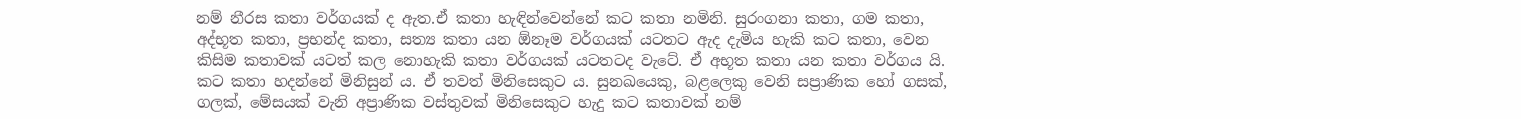නම් නීරස කතා වර්ගයක් ද ඇත.ඒ කතා හැඳින්වෙන්නේ කට කතා නමිනි. සුරංගනා කතා, ගම කතා, අද්භූත කතා, ප්‍රභන්ද කතා, සත්‍ය කතා යන ඕනෑම වර්ගයක් යටතට ඇද දැමිය හැකි කට කතා, වෙන කිසිම කතාවක් යටත් කල නොහැකි කතා වර්ගයක් යටතටද වැටේ. ඒ අභූත කතා යන කතා වර්ගය යි. කට කතා හදන්නේ මිනිසුන් ය. ඒ තවත් මිනිසෙකුට ය. සුනඛයෙකු, බළලෙකු වෙනි සප්‍රාණික හෝ ගසක්, ගලක්, මේසයක් වැනි අප්‍රාණික වස්තුවක් මිනිසෙකුට හැදු කට කතාවක් නම්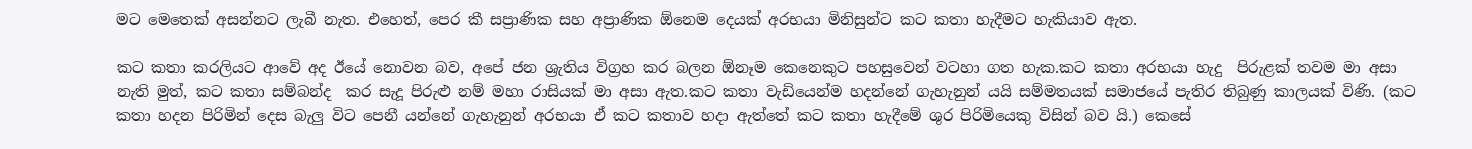මට මෙතෙක් අසන්නට ලැබී නැත. එහෙත්, පෙර කී සප්‍රාණික සහ අප්‍රාණික ඕනෙම දෙයක් අරභයා මිනිසුන්ට කට කතා හැදීමට හැකියාව ඇත.

කට කතා කරලියට ආවේ අද ඊයේ නොවන බව, අපේ ජන ශ්‍රැතිය විග්‍රහ කර බලන ඕනෑම කෙනෙකුට පහසුවෙන් වටහා ගත හැක.කට කතා අරභයා හැදු  පිරුළක් තවම මා අසා නැති මුත්, කට කතා සම්බන්ද  කර සැදූ පිරුළු නම් මහා රාසියක් මා අසා ඇත.කට කතා වැඩියෙන්ම හදන්නේ ගැහැනුන් යයි සම්මතයක් සමාජයේ පැතිර තිබුණු කාලයක් විණි. (කට කතා හදන පිරිමින් දෙස බැලු විට පෙනී යන්නේ ගැහැනුන් අරභයා ඒ කට කතාව හදා ඇත්තේ කට කතා හැදීමේ ශුර පිරිමියෙකු විසින් බව යි.) කෙසේ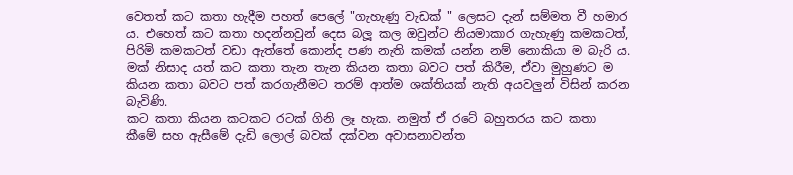වෙතත් කට කතා හැදීම පහත් පෙලේ "ගැහැණු වැඩක් " ලෙසට දැන් සම්මත වී හමාර ය. එහෙත් කට කතා හදන්නවුන් දෙස බලූ කල ඔවුන්ට නියමාකාර ගැහැණු කමකටත්, පිරිමි කමකටත් වඩා ඇත්තේ කොන්ද පණ නැති කමක් යන්න නම් නොකියා ම බැරි ය. මක් නිසාද යත් කට කතා තැන තැන කියන කතා බවට පත් කිරීම, ඒවා මුහුණට ම කියන කතා බවට පත් කරගැනීමට තරම් ආත්ම ශක්තියක් නැති අයවලුන් විසින් කරන බැවිණි.
කට කතා කියන කටකට රටක් ගිනි ලෑ හැක. නමුත් ඒ රටේ බහුතරය කට කතා  කීමේ සහ ඇසීමේ දැඩි ලොල් බවක් දක්වන අවාසනාවන්ත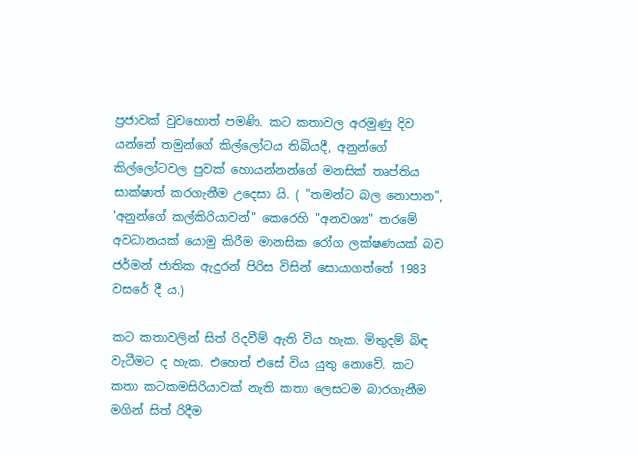ප්‍රජාවක් වුවහොත් පමණි. කට කතාවල අරමුණු දිව  යන්නේ තමුන්ගේ කිල්ලෝටය තිබියදී, අනුන්ගේ කිල්ලෝටවල පුවක් හොයන්නන්ගේ මනසික් තෘප්තිය සාක්ෂාත් කරගැනීම උදෙසා යි. ( "තමන්ට බල නොපාන", 'අනුන්ගේ කල්කිරියාවන්" කෙරෙහි "අනවශ්‍ය" තරමේ අවධානයක් යොමු කිරීම මානසික රෝග ලක්ෂණයක් බව ජර්මන් ජාතික ඇදුරන් පිරිස විසින් සොයාගත්තේ 1983 වසරේ දී ය.)

කට කතාවලින් සිත් රිදවීම් ඇති විය හැක. මිතුදම් බිඳ වැටීමට ද හැක. එහෙත් එසේ විය යුතු නොවේ. කට කතා කටකමසිරියාවක් නැති කතා ලෙසටම බාරගැනීම මගින් සිත් රිදීම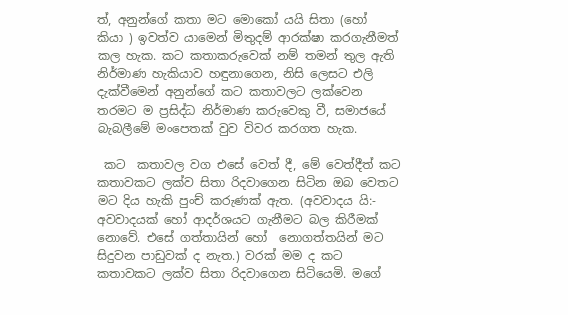ත්, අනුන්ගේ කතා මට මොකෝ යයි සිතා (හෝ  කියා ) ඉවත්ව යාමෙන් මිතුදම් ආරක්ෂා කරගැනීමත් කල හැක. කට කතාකරුවෙක් නම් තමන් තුල ඇති නිර්මාණ හැකියාව හඳුනාගෙන, නිසි ලෙසට එලි දැක්වීමෙන් අනුන්ගේ කට කතාවලට ලක්වෙන තරමට ම ප්‍රසිද්ධ නිර්මාණ කරුවෙකු වී, සමාජයේ බැබලීමේ මංපෙතක් වුව විවර කරගත හැක.

 කට  කතාවල වග එසේ වෙත් දී, මේ වෙත්දීත් කට කතාවකට ලක්ව සිතා රිදවාගෙන සිටින ඔබ වෙතට මට දිය හැකි පුංච් කරුණක් ඇත. (අවවාදය යි:- අවවාදයක් හෝ ආදර්ශයට ගැනීමට බල කිරීමක් නොවේ. එසේ ගත්තායින් හෝ  නොගත්තයින් මට සිදුවන පාඩුවක් ද නැත.) වරක් මම ද කට කතාවකට ලක්ව සිතා රිදවාගෙන සිටියෙමි. මගේ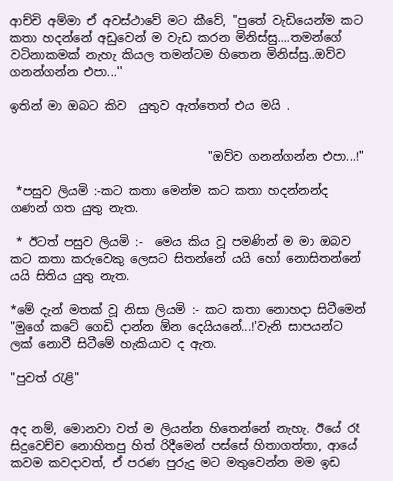ආච්චි අම්මා ඒ අවස්ථාවේ මට කීවේ, ''පුතේ වැඩියෙන්ම කට කතා හදන්නේ අඩුවෙන් ම වැඩ කරන මිනිස්සු....තමන්ගේ වටිනාකමක් නැහැ කියල තමන්ටම හිතෙන මිනිස්සු..ඔව්ව ගනන්ගන්න එපා...''

ඉතින් මා ඔබට කිව  යුතුව ඇත්තෙත් එය මයි .


                                 "ඔව්ව ගනන්ගන්න එපා...!"

 *පසුව ලියමි :-කට කතා මෙන්ම කට කතා හදන්නන්ද ගණන් ගත යුතු නැත.

 * ඊටත් පසුව ලියමි :-  මෙය කිය වූ පමණින් ම මා ඔබව කට කතා කරුවෙකු ලෙසට සිතන්නේ යයි හෝ නොසිතන්නේ යයි සිතිය යුතු නැත.

*මේ දැන් මතක් වූ නිසා ලියමි :- කට කතා නොහදා සිටීමෙන් "මුගේ කටේ ගෙඩි දාන්න ඕන දෙයියනේ...!'වැනි සාපයන්ට ලක් නොවී සිටීමේ හැකියාව ද ඇත.

"පුවත් රැළි"


අද නම්, මොනවා වත් ම ලියන්න හිතෙන්නේ නැහැ. ඊයේ රෑ සිදුවෙච්ච නොහිතපු හිත් රිදීමෙන් පස්සේ හිතාගත්තා, ආයේ කවම කවදාවත්, ඒ පරණ පුරුදු මට මතුවෙන්න මම ඉඩ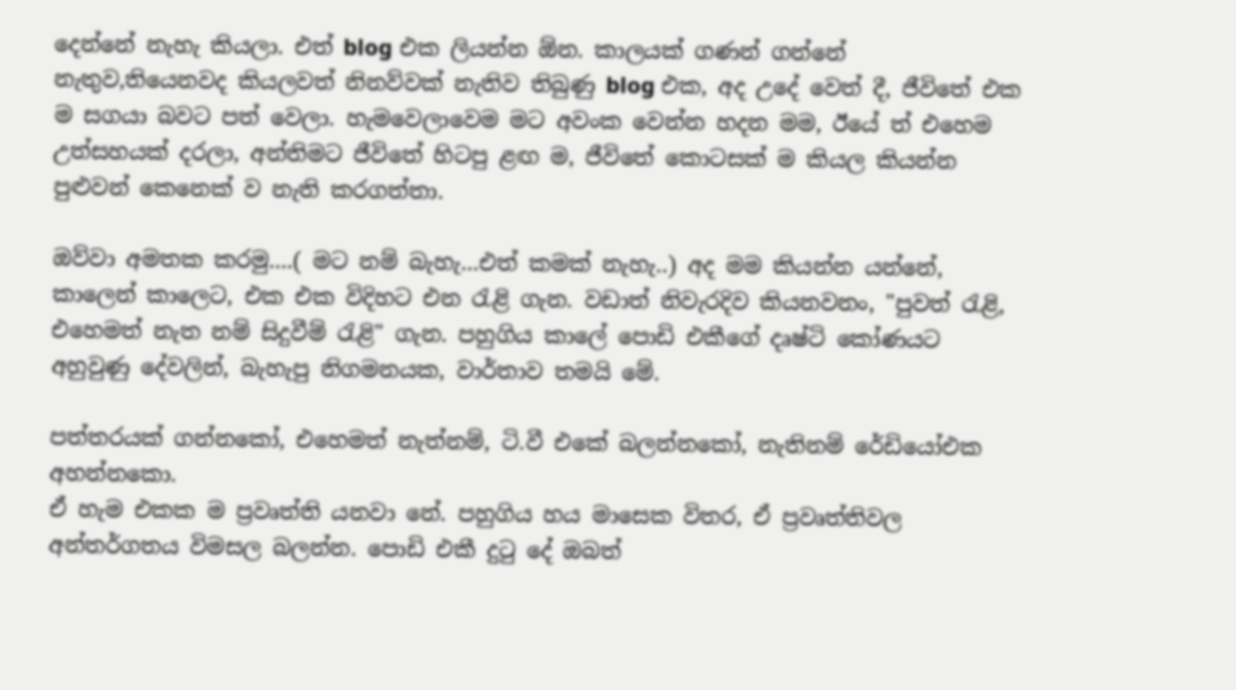දෙන්නේ නැහැ කියලා. එත් blog එක ලියන්න ඕන. කාලයක් ගණන් ගන්නේ නැතුව,තියෙනවද කියලවත් නිනව්වක් නැතිව තිබුණු blog එක, අද උදේ වෙත් දී, ජීවිතේ එක ම සගයා බවට පත් වෙලා. හැමවෙලාවෙම මට අවංක වෙන්න හදන මම, ඊයේ ත් එහෙම උත්සහයක් දරලා, අන්තිමට ජීවිතේ හිටපු ළඟ ම, ජීවිතේ කොටසක් ම කියල කියන්න පුළුවන් කෙනෙක් ව නැති කරගත්තා.

ඔව්වා අමතක කරමු....( මට නම් බැහැ...එත් කමක් නැහැ..) අද මම කියන්න යන්නේ, කාලෙන් කාලෙට, එක එක විදිහට එන රැළි ගැන. වඩාත් නිවැරදිව කියනවනං, "පුවත් රැළි, එහෙමත් නැත නම් සිදුවීම් රැළි" ගැන. පහුගිය කාලේ පොඩි එකීගේ දෘෂ්ටි කෝණයට අහුවුණු දේවලින්, බැහැපු නිගමනයක, වාර්තාව තමයි මේ.

පත්තරයක් ගන්නකෝ, එහෙමත් නැත්නම්, ටි.වී එකේ බලන්නකෝ, නැතිනම් රේඩියෝඑක අහන්නකො.
ඒ හැම එකක ම ප්‍රවෘත්ති යනවා නේ. පහුගිය හය මාසෙක විතර, ඒ ප්‍රවෘත්තිවල අන්තර්ගතය විමසල බලන්න. පොඩි එකී දුටු දේ ඔබත්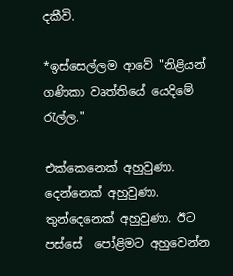දකීවි.

*ඉස්සෙල්ලම ආවේ "නිළියන් ගණිකා වෘත්තියේ යෙදිමේ රැල්ල."

එක්කෙනෙක් අහුවුණා. දෙන්නෙක් අහුවුණා. තුන්දෙනෙක් අහුවුණා. ඊට පස්සේ  පෝළිමට අහුවෙන්න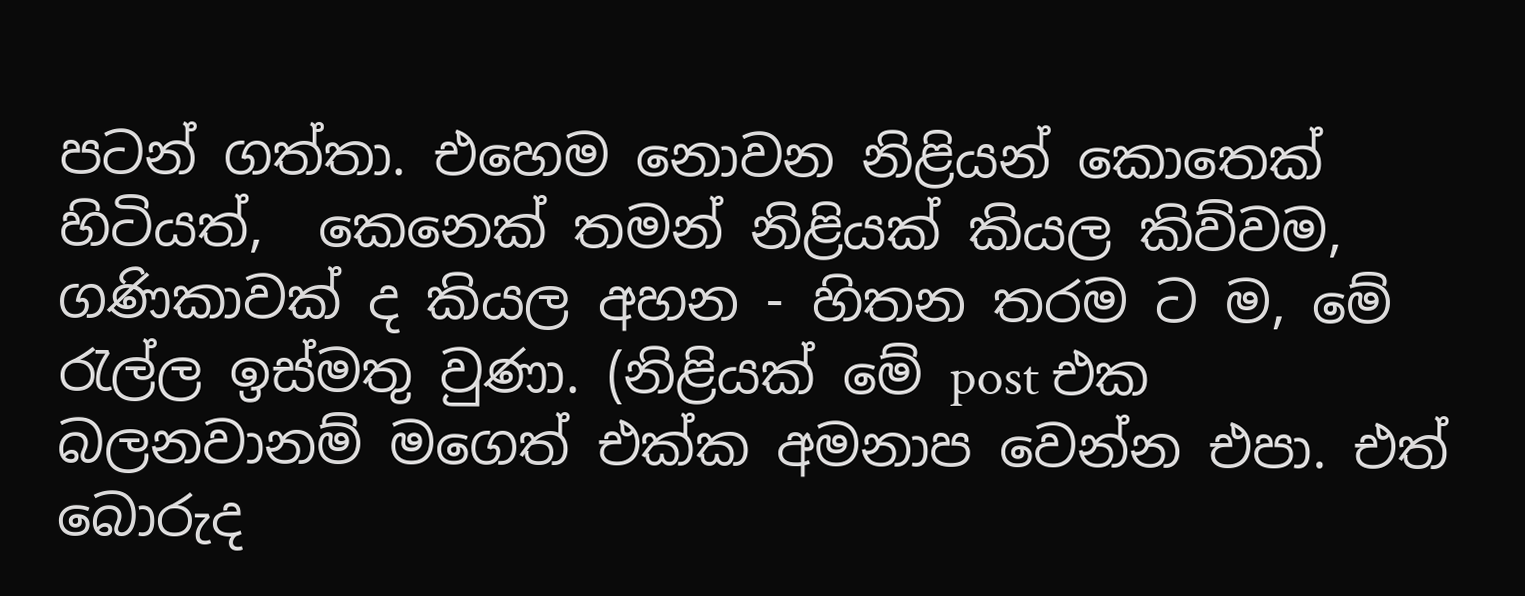පටන් ගත්තා. එහෙම නොවන නිළියන් කොතෙක් හිටියත්,  කෙනෙක් තමන් නිළියක් කියල කිව්වම, ගණිකාවක් ද කියල අහන - හිතන තරම ට ම, මේ රැල්ල ඉස්මතු වුණා. (නිළියක් මේ post එක බලනවානම් මගෙත් එක්ක අමනාප වෙන්න එපා. එත් බොරුද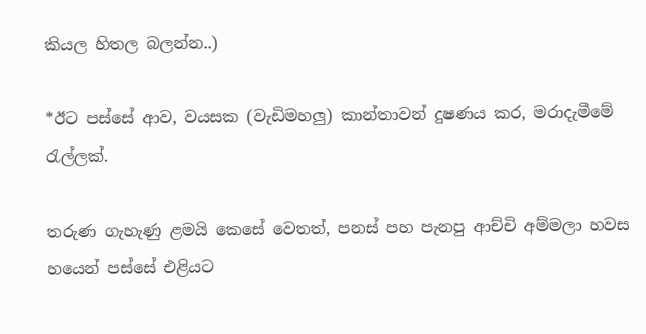කියල හිතල බලන්න..)

*ඊට පස්සේ ආව, වයසක (වැඩිමහලු) කාන්තාවන් දුෂණය කර, මරාදැමීමේ රැල්ලක්.

තරුණ ගැහැණු ළමයි කෙසේ වෙතත්, පනස් පහ පැනපු ආච්චි අම්මලා හවස හයෙන් පස්සේ එළියට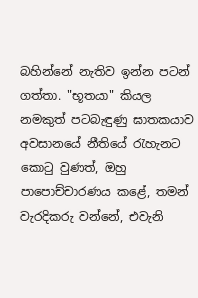බහින්නේ නැතිව ඉන්න පටන් ගත්තා. "භූතයා" කියල නමකුත් පටබැඳුණු ඝාතකයාව අවසානයේ නීතියේ රැහැනට කොටු වුණත්, ඔහු පාපොච්චාරණය කළේ, තමන් වැරදිකරු වන්නේ, එවැනි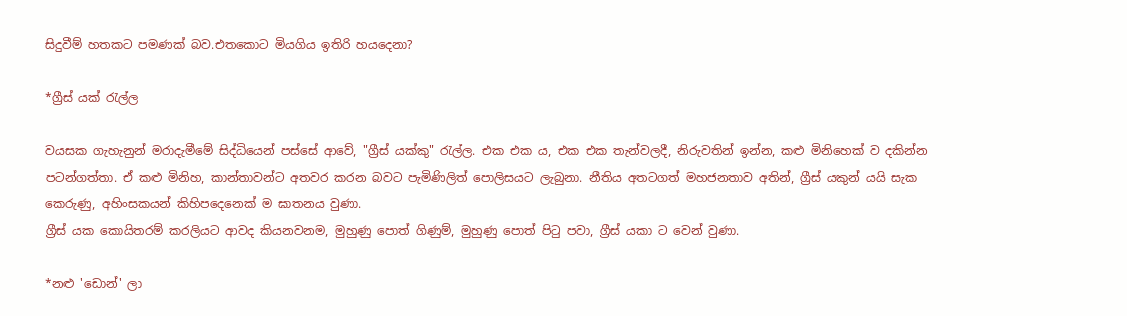සිදුවීම් හතකට පමණක් බව.එතකොට මියගිය ඉතිරි හයදෙනා?

*ග්‍රීස් යක් රැල්ල

වයසක ගැහැනුන් මරාදැමීමේ සිද්ධියෙන් පස්සේ ආවේ, "ග්‍රීස් යක්කු" රැල්ල. එක එක ය, එක එක තැන්වලදී, නිරුවතින් ඉන්න, කළු මිනිහෙක් ව දකින්න පටන්ගත්තා. ඒ කළු මිනිහ, කාන්තාවන්ට අතවර කරන බවට පැමිණිලිත් පොලිසයට ලැබුනා. නීතිය අතටගත් මහජනතාව අතින්, ග්‍රීස් යකුන් යයි සැක කෙරුණු, අහිංසකයන් කිහිපදෙනෙක් ම ඝාතනය වුණා.
ග්‍රීස් යක කොයිතරම් කරලියට ආවද කියනවනම, මුහුණු පොත් ගිණුම්, මුහුණු පොත් පිටු පවා, ග්‍රීස් යකා ට වෙන් වුණා.

*නළු 'ඩොන්' ලා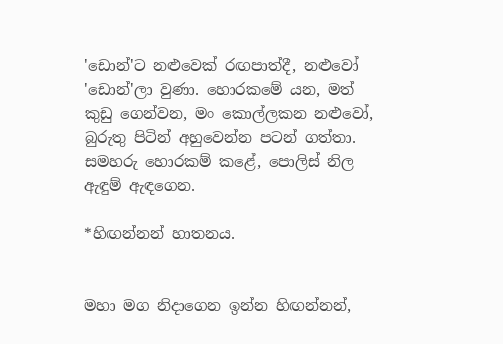'ඩොන්'ට නළුවෙක් රඟපාත්දී, නළුවෝ 'ඩොන්'ලා වුණා. හොරකමේ යන, මත් කුඩු ගෙන්වන, මං කොල්ලකන නළුවෝ, බුරුතු පිටින් අහුවෙන්න පටන් ගත්තා. සමහරු හොරකම් කළේ, පොලිස් නිල ඇඳුම් ඇඳගෙන.

*හිඟන්නන් හාතනය.


මහා මග නිදාගෙන ඉන්න හිඟන්නන්,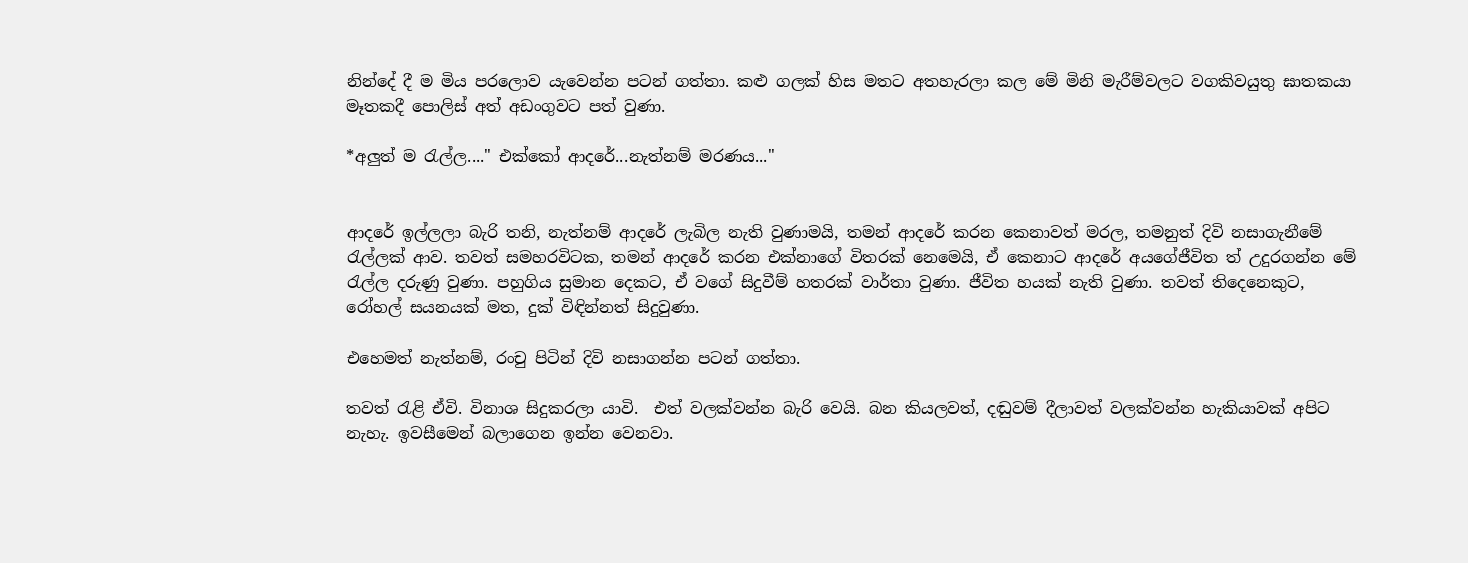නින්දේ දී ම මිය පරලොව යැවෙන්න පටන් ගත්තා. කළු ගලක් හිස මතට අතහැරලා කල මේ මිනි මැරීම්වලට වගකිවයුතු ඝාතකයා මෑතකදී පොලිස් අත් අඩංගුවට පත් වුණා.

*අලුත් ම රැල්ල...." එක්කෝ ආදරේ...නැත්නම් මරණය..."


ආදරේ ඉල්ලලා බැරි තනි, නැත්නම් ආදරේ ලැබිල නැති වුණාමයි, තමන් ආදරේ කරන කෙනාවත් මරල, තමනුත් දිවි නසාගැනීමේ රැල්ලක් ආව. තවත් සමහරවිටක, තමන් ආදරේ කරන එක්නාගේ විතරක් නෙමෙයි, ඒ කෙනාට ආදරේ අයගේජීවිත ත් උදුරගන්න මේ  රැල්ල දරුණු වුණා. පහුගිය සුමාන දෙකට, ඒ වගේ සිදුවීම් හතරක් වාර්තා වුණා. ජීවිත හයක් නැති වුණා. තවත් තිදෙනෙකුට, රෝහල් සයනයක් මත, දුක් විඳින්නත් සිදුවුණා.

එහෙමත් නැත්නම්, රංචු පිටින් දිවි නසාගන්න පටන් ගත්තා.

තවත් රැළි ඒවි. විනාශ සිදුකරලා යාවි.  එත් වලක්වන්න බැරි වෙයි. බන කියලවත්, දඬුවම් දීලාවත් වලක්වන්න හැකියාවක් අපිට නැහැ. ඉවසීමෙන් බලාගෙන ඉන්න වෙනවා.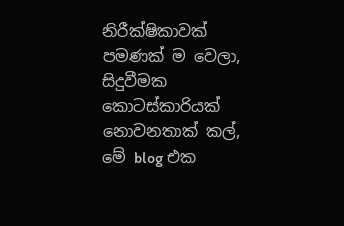නිරීක්ෂිකාවක් පමණක් ම වෙලා, සිදුවීමක කොටස්කාරියක් නොවනතාක් කල්, මේ blog එක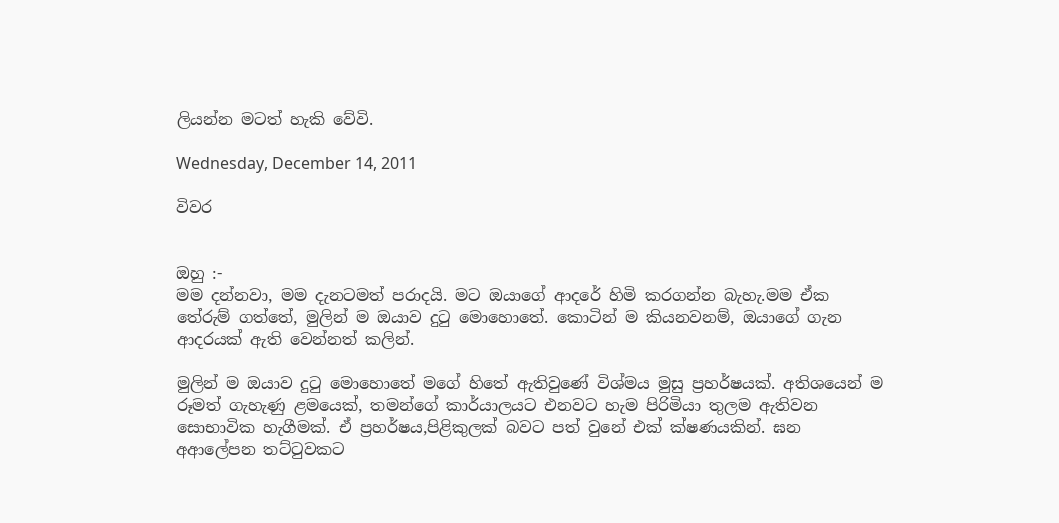ලියන්න මටත් හැකි වේවි.

Wednesday, December 14, 2011

විවර


ඔහු :-
මම දන්නවා, මම දැනටමත් පරාදයි. මට ඔයාගේ ආදරේ හිමි කරගන්න බැහැ.මම ඒක තේරුම් ගත්තේ, මුලින් ම ඔයාව දුටු මොහොතේ. කොටින් ම කියනවනම්, ඔයාගේ ගැන ආදරයක් ඇති වෙන්නත් කලින්.

මුලින් ම ඔයාව දුටු මොහොතේ මගේ හිතේ ඇතිවුණේ විශ්මය මුසු ප්‍රහර්ෂයක්. අතිශයෙන් ම රූමත් ගැහැණු ළමයෙක්, තමන්ගේ කාර්යාලයට එනවට හැම පිරිමියා තුලම ඇතිවන සොභාවික හැගීමක්. ඒ ප්‍රහර්ෂය,පිළිකුලක් බවට පත් වුනේ එක් ක්ෂණයකින්. ඝන අආලේපන තට්ටුවකට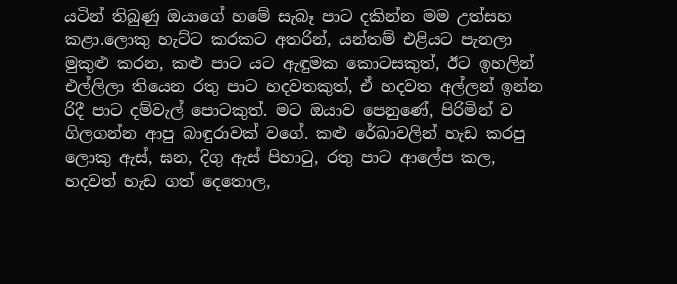යටින් තිබුණු ඔයාගේ හමේ සැබෑ පාට දකින්න මම උත්සහ කළා.ලොකු හැට්ට කරකට අතරින්, යන්තම් එළියට පැනලා මුකුළු කරන, කළු පාට යට ඇඳුමක කොටසකුත්, ඊට ඉහලින් එල්ලිලා තියෙන රතු පාට හදවතකුත්, ඒ හදවත අල්ලන් ඉන්න රිදී පාට දම්වැල් පොටකුත්. මට ඔයාව පෙනුණේ, පිරිමින් ව ගිලගන්න ආපු බාඳුරාවක් වගේ. කළු රේඛාවලින් හැඩ කරපු ලොකු ඇස්, ඝන, දිගු ඇස් පිහාටු, රතු පාට ආලේප කල, හදවත් හැඩ ගත් දෙතොල,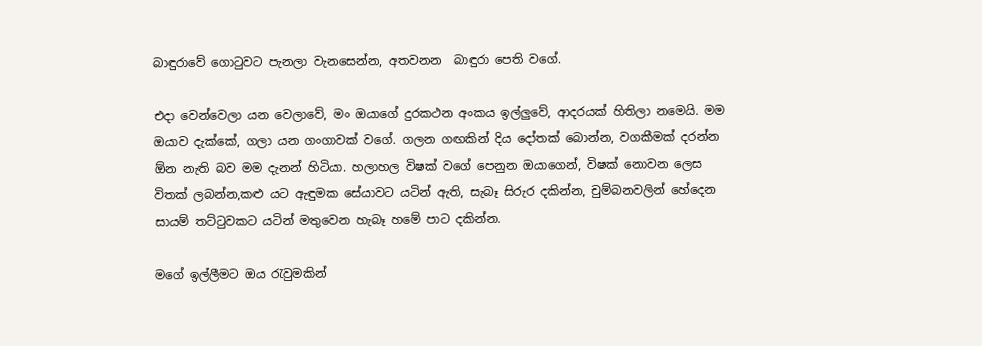බාඳුරාවේ ගොටුවට පැනලා වැනසෙන්න, අතවනන  බාඳුරා පෙති වගේ.

එදා වෙන්වෙලා යන වෙලාවේ, මං ඔයාගේ දුරකථන අංකය ඉල්ලුවේ, ආදරයක් හිතිලා නමෙයි. මම ඔයාව දැක්කේ, ගලා යන ගංගාවක් වගේ. ගලන ගඟකින් දිය දෝතක් බොන්න, වගකීමක් දරන්න ඕන නැති බව මම දැනන් හිටියා. හලාහල විෂක් වගේ පෙනුන ඔයාගෙන්, විෂක් නොවන ලෙස විතක් ලබන්න,කළු යට ඇඳුමක සේයාවට යටින් ඇති, සැබෑ සිරුර දකින්න, චුම්බනවලින් හේදෙන සායම් තට්ටුවකට යටින් මතුවෙන හැබෑ හමේ පාට දකින්න.

මගේ ඉල්ලීමට ඔය රැවුමකින්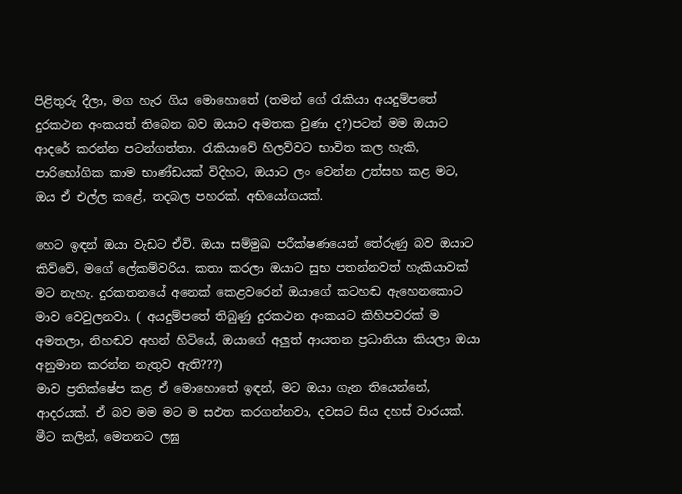පිළිතුරු දීලා, මග හැර ගිය මොහොතේ (තමන් ගේ රැකියා අයදුම්පතේ දුරකථන අංකයත් තිබෙන බව ඔයාට අමතක වුණා ද?)පටන් මම ඔයාට ආදරේ කරන්න පටන්ගත්තා. රැකියාවේ හිලව්වට භාවිත කල හැකි, පාරිභෝගික කාම භාණ්ඩයක් විදිහට, ඔයාට ලං වෙන්න උත්සහ කළ මට, ඔය ඒ එල්ල කළේ, තදබල පහරක්. අභියෝගයක්.

හෙට ඉඳන් ඔයා වැඩට ඒවි. ඔයා සම්මුඛ පරීක්ෂණයෙන් තේරුණු බව ඔයාට කිව්වේ, මගේ ලේකම්වරිය. කතා කරලා ඔයාට සුභ පතන්නවත් හැකියාවක් මට නැහැ. දුරකතනයේ අනෙක් කෙළවරෙන් ඔයාගේ කටහඬ ඇහෙනකොට මාව වෙවුලනවා. ( අයදුම්පතේ තිබුණු දුරකථන අංකයට කිහිපවරක් ම අමතලා, නිහඬව අහන් හිටියේ, ඔයාගේ අලුත් ආයතන ප්‍රධානියා කියලා ඔයා අනුමාන කරන්න නැතුව ඇති???)
මාව ප්‍රතික්ෂේප කළ ඒ මොහොතේ ඉඳන්, මට ඔයා ගැන තියෙන්නේ, ආදරයක්. ඒ බව මම මට ම සඵත කරගන්නවා, දවසට සිය දහස් වාරයක්. මීට කලින්, මෙතනට ලඝු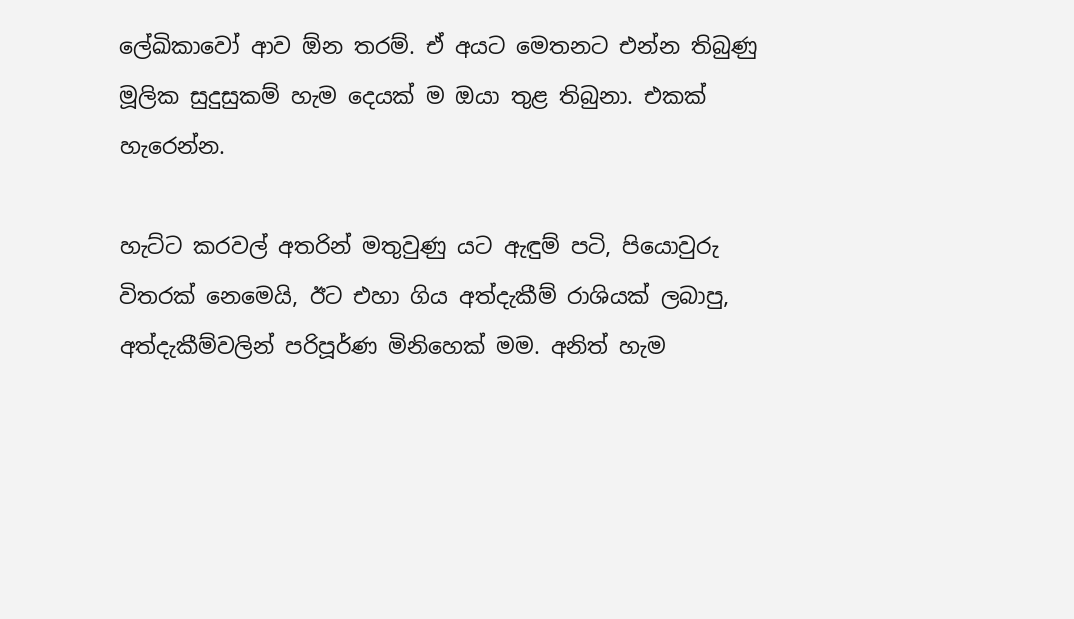ලේඛිකාවෝ ආව ඕන තරම්. ඒ අයට මෙතනට එන්න තිබුණු මූලික සුදුසුකම් හැම දෙයක් ම ඔයා තුළ තිබුනා. එකක් හැරෙන්න.

හැට්ට කරවල් අතරින් මතුවුණු යට ඇඳුම් පටි, පියොවුරු විතරක් නෙමෙයි, ඊට එහා ගිය අත්දැකීම් රාශියක් ලබාපු, අත්දැකීම්වලින් පරිපූර්ණ මිනිහෙක් මම. අනිත් හැම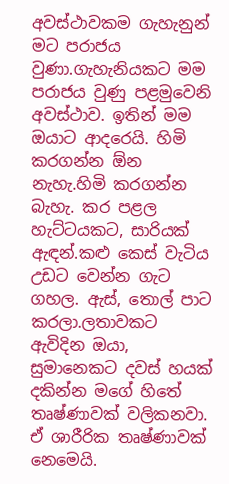අවස්ථාවකම ගැහැනුන් මට පරාජය වුණා.ගැහැනියකට මම පරාජය වුණු පළමුවෙනි අවස්ථාව. ඉතින් මම ඔයාට ආදරෙයි. හිමි කරගන්න ඕන නැහැ.හිමි කරගන්න බැහැ. කර පළල හැට්ටයකට, සාරියක් ඇඳන්.කළු කෙස් වැටිය උඩට වෙන්න ගැට ගහල. ඇස්, තොල් පාට කරලා.ලතාවකට ඇවිදින ඔයා, සුමානෙකට දවස් හයක් දකින්න මගේ හිතේ තෘෂ්ණාවක් වලිකනවා. ඒ ශාරීරික තෘෂ්ණාවක් නෙමෙයි.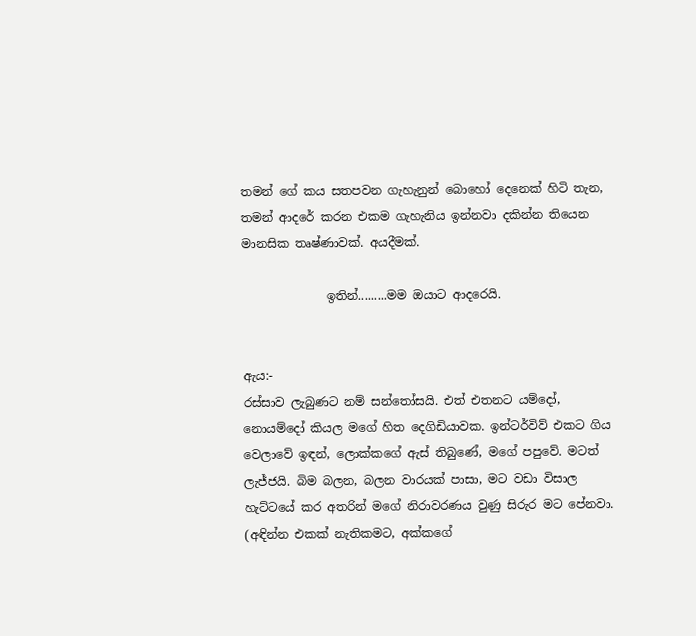තමන් ගේ කය සතපවන ගැහැනුන් බොහෝ දෙනෙක් හිටි තැන, තමන් ආදරේ කරන එකම ගැහැනිය ඉන්නවා දකින්න තියෙන මානසික තෘෂ්ණාවක්. අයදීමක්.

              ඉතින්.........මම ඔයාට ආදරෙයි.


ඇය:-
රස්සාව ලැබුණට නම් සන්තෝසයි. එත් එතනට යම්දෝ, නොයම්දෝ කියල මගේ හිත දෙගිඩියාවක. ඉන්ටර්විව් එකට ගිය වෙලාවේ ඉඳන්, ලොක්කගේ ඇස් තිබුණේ, මගේ පපුවේ. මටත් ලැජ්ජයි. බිම බලන, බලන වාරයක් පාසා, මට වඩා විසාල හැට්ටයේ කර අතරින් මගේ නිරාවරණය වුණු සිරුර මට පේනවා. (අඳින්න එකක් නැතිකමට, අක්කගේ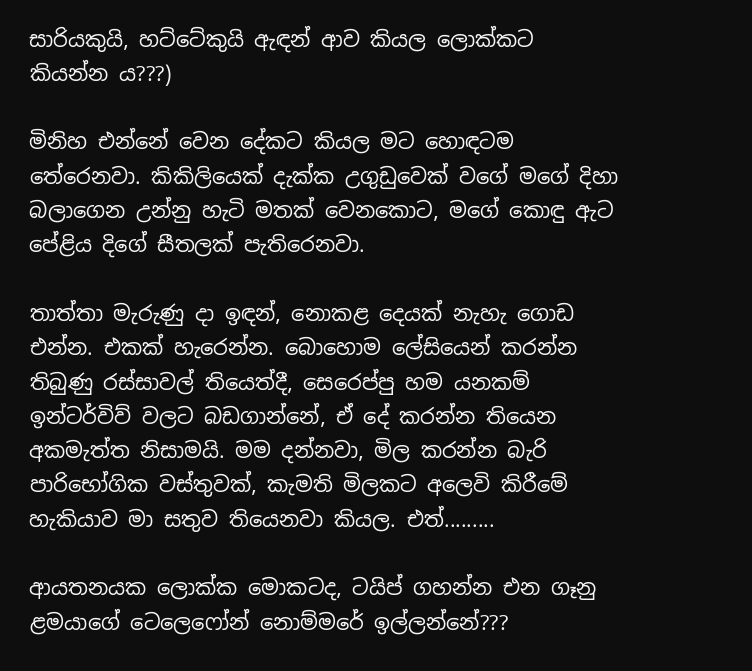සාරියකුයි, හට්ටේකුයි ඇඳන් ආව කියල ලොක්කට කියන්න ය???)

මිනිහ එන්නේ වෙන දේකට කියල මට හොඳටම තේරෙනවා. කිකිලියෙක් දැක්ක උගුඩුවෙක් වගේ මගේ දිහා බලාගෙන උන්නු හැටි මතක් වෙනකොට, මගේ කොඳු ඇට පේළිය දිගේ සීතලක් පැතිරෙනවා.

තාත්තා මැරුණු දා ඉඳන්, නොකළ දෙයක් නැහැ ගොඩ එන්න. එකක් හැරෙන්න. බොහොම ලේසියෙන් කරන්න තිබුණු රස්සාවල් තියෙත්දී, සෙරෙප්පු හම යනකම් ඉන්ටර්විව් වලට බඩගාන්නේ, ඒ දේ කරන්න තියෙන අකමැත්ත නිසාමයි. මම දන්නවා, මිල කරන්න බැරි පාරිභෝගික වස්තුවක්, කැමති මිලකට අලෙවි කිරීමේ හැකියාව මා සතුව තියෙනවා කියල. එත්.........

ආයතනයක ලොක්ක මොකටද, ටයිප් ගහන්න එන ගෑනු ළමයාගේ ටෙලෙෆෝන් නොම්මරේ ඉල්ලන්නේ???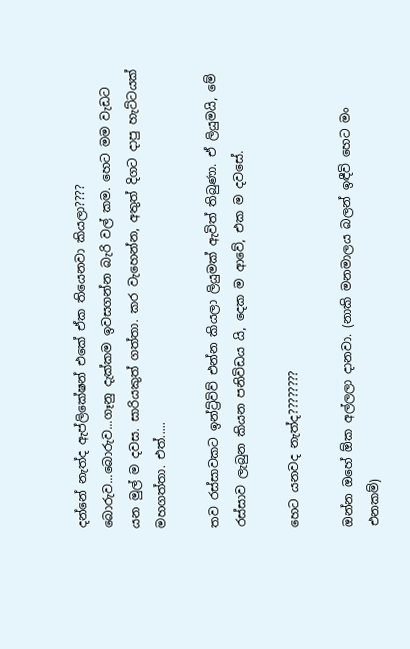දන්නේ නැත්ද ඇප්ලිකේෂන් එකේ ඒක තියෙනවා කියලා???? බොරුව...බොරුව...ගෑනු දැක්කම ඉවසගන්න බැරි වල් කම. හෙට මම වැඩට යන මුල් ම දවස. සාරියකුත් ගත්තා. කර වැහෙන්න, අතුත් දිගට දාපු හැට්ටයක් මහගත්තා. එත්.....

තව රස්සාවකට ඉන්ට්‍ර්විව් එන්න කියලා ලියුමක් ඇවිත් තිබුණා. ඒ ලියුමයි, මේ රස්සාව ලැබුන කියන පනිවිඩය යි, දෙක ම ආවේ, එක ම දවසේ.

හෙට යනවද නැත්ද????????

ඔන්න ඔහේ ඕක අල්ලලා දානවා. (නාකි මනමාලය බලන් ඉඳීවි හෙට මං  එනකම්)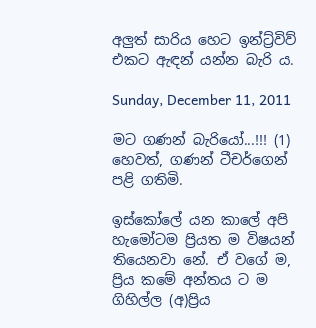අලුත් සාරිය හෙට ඉන්ට්‍ර්විව් එකට ඇඳන් යන්න බැරි ය.

Sunday, December 11, 2011

මට ගණන් බැරියෝ...!!! (1) හෙවත්, ගණන් ටීචර්ගෙන් පළි ගතිමි.

ඉස්කෝලේ යන කාලේ අපි හැමෝටම ප්‍රියත ම විෂයන් තියෙනවා නේ. ඒ වගේ ම, ප්‍රිය කමේ අන්තය ට ම ගිහිල්ල (අ)ප්‍රිය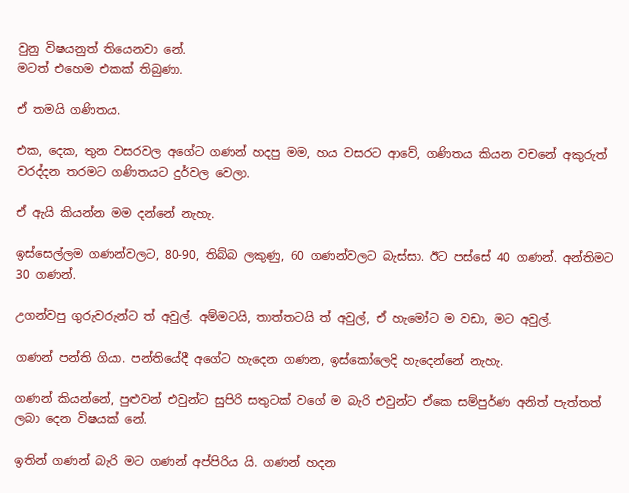වුනු විෂයනුත් තියෙනවා නේ.
මටත් එහෙම එකක් තිබුණා.

ඒ තමයි ගණිතය.

එක, දෙක, තුන වසරවල අගේට ගණන් හදපු මම, හය වසරට ආවේ, ගණිතය කියන වචනේ අකුරුත් වරද්දන තරමට ගණිතයට දුර්වල වෙලා.

ඒ ඇයි කියන්න මම දන්නේ නැහැ.

ඉස්සෙල්ලම ගණන්වලට, 80-90, තිබ්බ ලකුණු, 60 ගණන්වලට බැස්සා. ඊට පස්සේ 40 ගණන්. අන්තිමට 30 ගණන්.

උගන්වපු ගුරුවරුන්ට ත් අවුල්. අම්මටයි, තාත්තටයි ත් අවුල්, ඒ හැමෝට ම වඩා, මට අවුල්.

ගණන් පන්ති ගියා. පන්තියේදී අගේට හැදෙන ගණන, ඉස්කෝලෙදි හැදෙන්නේ නැහැ.

ගණන් කියන්නේ, පුළුවන් එවුන්ට සුපිරි සතුටක් වගේ ම බැරි එවුන්ට ඒකෙ සම්පුර්ණ අනිත් පැත්තත් ලබා දෙන විෂයක් නේ.

ඉතින් ගණන් බැරි මට ගණන් අප්පිරිය යි. ගණන් හදන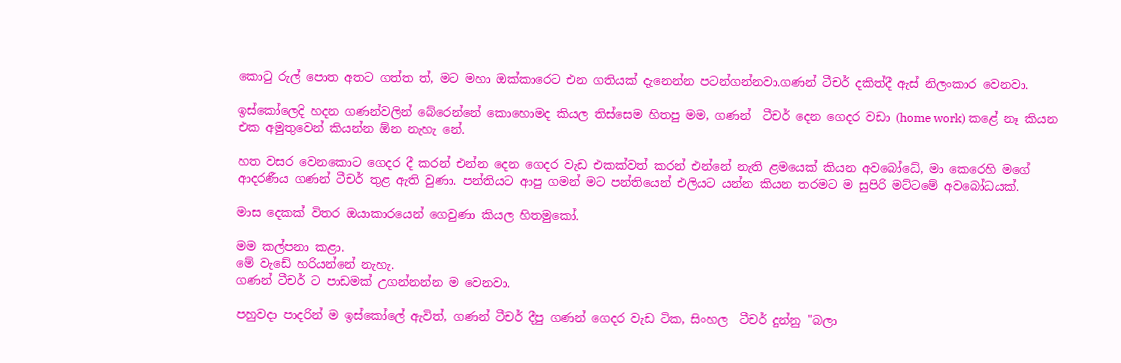කොටු රුල් පොත අතට ගත්ත ත්, මට මහා ඔක්කාරෙට එන ගතියක් දැනෙන්න පටන්ගන්නවා.ගණන් ටීචර් දකිත්දී ඇස් නිලංකාර වෙනවා.

ඉස්කෝලෙදි හදන ගණන්වලින් බේරෙන්නේ කොහොමද කියල තිස්සෙම හිතපු මම, ගණන්  ටීචර් දෙන ගෙදර වඩා (home work) කළේ නෑ කියන එක අමුතුවෙන් කියන්න ඕන නැහැ නේ.

හත වසර වෙනකොට ගෙදර දී කරන් එන්න දෙන ගෙදර වැඩ එකක්වත් කරන් එන්නේ නැති ළමයෙක් කියන අවබෝධේ, මා කෙරෙහි මගේ ආදරණීය ගණන් ටීචර් තුළ ඇති වුණා. පන්තියට ආපු ගමන් මට පන්තියෙන් එලියට යන්න කියන තරමට ම සුපිරි මට්ටමේ අවබෝධයක්.

මාස දෙකක් විතර ඔයාකාරයෙන් ගෙවුණා කියල හිතමුකෝ.

මම කල්පනා කළා.
මේ වැඩේ හරියන්නේ නැහැ.
ගණන් ටීචර් ට පාඩමක් උගන්නන්න ම වෙනවා.

පහුවදා පාදරින් ම ඉස්කෝලේ ඇවිත්, ගණන් ටීචර් දීපු ගණන් ගෙදර වැඩ ටික, සිංහල  ටීචර් දුන්නු "බලා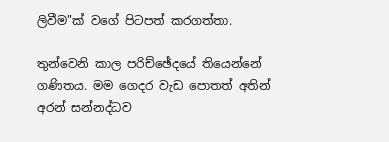ලිවීම"ක් වගේ පිටපත් කරගත්තා.

තුන්වෙනි කාල පරිච්ඡේදයේ තියෙන්නේ ගණිතය. මම ගෙදර වැඩ පොතත් අතින් අරන් සන්නද්ධව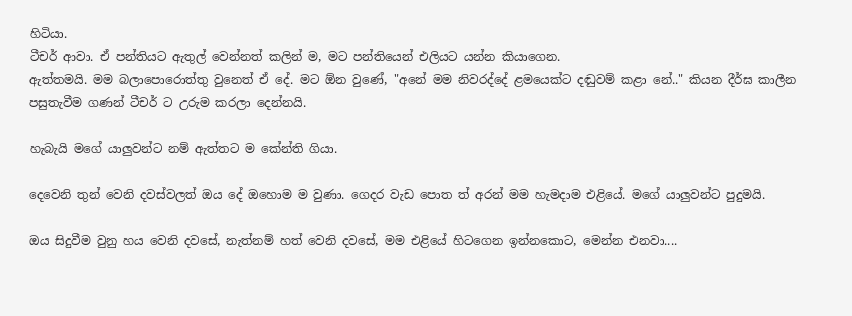හිටියා.
ටීචර් ආවා. ඒ පන්තියට ඇතුල් වෙන්නත් කලින් ම, මට පන්තියෙන් එලියට යන්න කියාගෙන.
ඇත්තමයි. මම බලාපොරොත්තු වුනෙත් ඒ දේ. මට ඕන වුණේ, "අනේ මම නිවරද්දේ ළමයෙක්ට දඬුවම් කළා නේ.." කියන දීර්ඝ කාලීන පසුතැවීම ගණන් ටීචර් ට උරුම කරලා දෙන්නයි.

හැබැයි මගේ යාලුවන්ට නම් ඇත්තට ම කේන්ති ගියා.

දෙවෙනි තුන් වෙනි දවස්වලත් ඔය දේ ඔහොම ම වුණා. ගෙදර වැඩ පොත ත් අරන් මම හැමදාම එළියේ. මගේ යාලුවන්ට පුදුමයි.

ඔය සිදුවීම වුනු හය වෙනි දවසේ, නැත්නම් හත් වෙනි දවසේ, මම එළියේ හිටගෙන ඉන්නකොට, මෙන්න එනවා....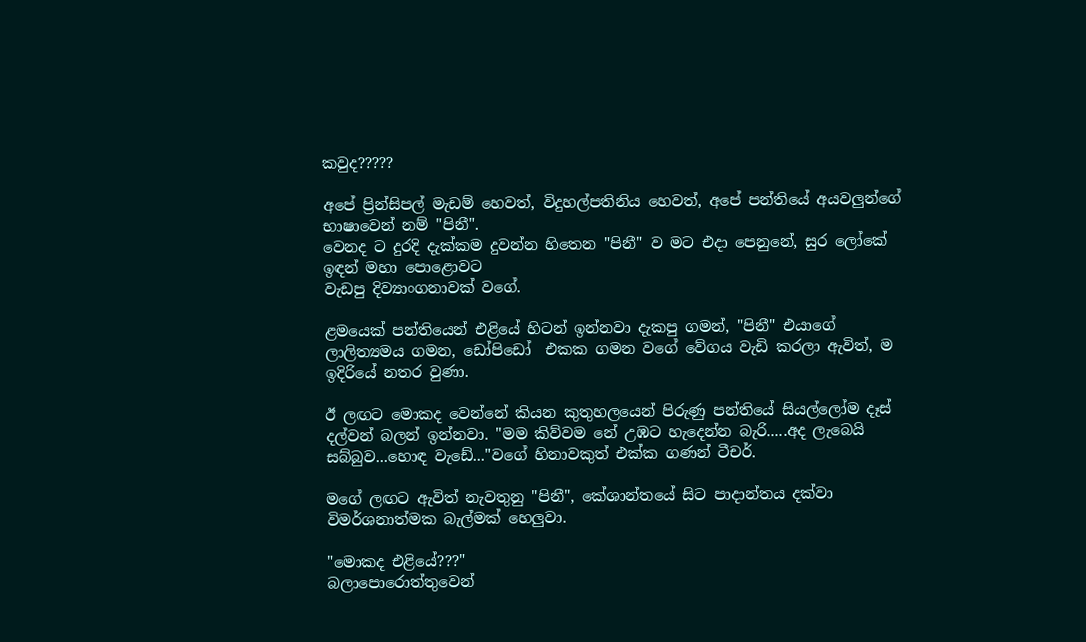කවුද?????

අපේ ප්‍රින්සිපල් මැඩම් හෙවත්, විදුහල්පතිනිය හෙවත්, අපේ පන්තියේ අයවලුන්ගේ භාෂාවෙන් නම් "පිනී".
වෙනද ට දුරදි දැක්කම දුවන්න හිතෙන "පිනී" ව මට එදා පෙනුනේ, සුර ලෝකේ ඉඳන් මහා පොළොවට
වැඩපු දිව්‍යාංගනාවක් වගේ.

ළමයෙක් පන්තියෙන් එළියේ හිටන් ඉන්නවා දැකපු ගමන්, "පිනී" එයාගේ ලාලිත්‍යමය ගමන, ඩෝපිඩෝ  එකක ගමන වගේ වේගය වැඩි කරලා ඇවිත්, ම ඉදිරියේ නතර වුණා.

ඊ ලඟට මොකද වෙන්නේ කියන කුතුහලයෙන් පිරුණු පන්තියේ සියල්ලෝම දෑස් දල්වන් බලන් ඉන්නවා. "මම කිව්වම නේ උඹට හැදෙන්න බැරි.....අද ලැබෙයි සබ්බුව...හොඳ වැඩේ..."වගේ හිනාවකුත් එක්ක ගණන් ටීචර්.

මගේ ලඟට ඇවිත් නැවතුනු "පිනී", කේශාන්තයේ සිට පාදාන්තය දක්වා විමර්ශනාත්මක බැල්මක් හෙලුවා.

"මොකද එළියේ???"
බලාපොරොත්තුවෙන්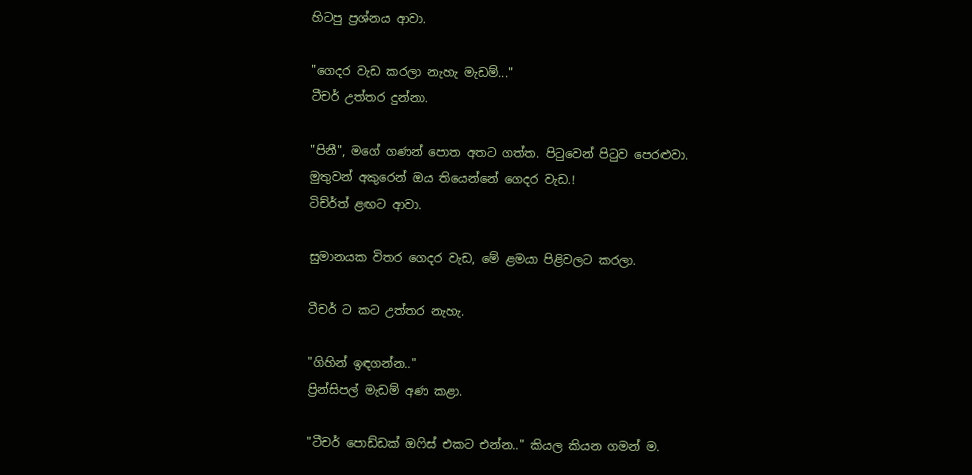හිටපු ප්‍රශ්නය ආවා.

"ගෙදර වැඩ කරලා නැහැ මැඩම්..."
ටීචර් උත්තර දුන්නා.

"පිනී", මගේ ගණන් පොත අතට ගත්ත. පිටුවෙන් පිටුව පෙරළුවා.
මුතුවන් අකුරෙන් ඔය තියෙන්නේ ගෙදර වැඩ.!
ටිච්ර්ත් ළඟට ආවා.

සුමානයක විතර ගෙදර වැඩ, මේ ළමයා පිළිවලට කරලා.

ටීචර් ට කට උත්තර නැහැ.

"ගිහින් ඉඳගන්න.."
ප්‍රින්සිපල් මැඩම් අණ කළා.

"ටීචර් පොඩ්ඩක් ඔෆිස් එකට එන්න.." කියල කියන ගමන් ම.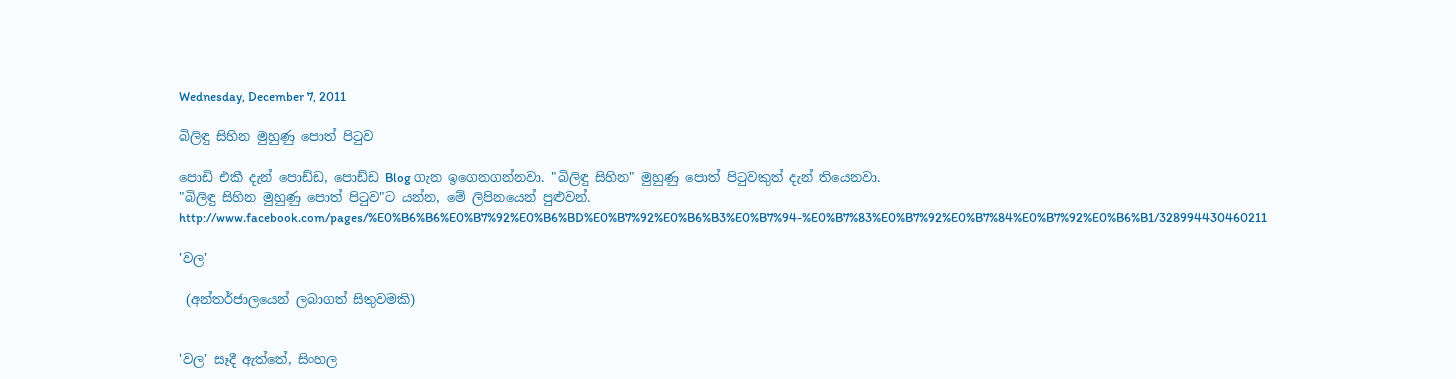Wednesday, December 7, 2011

බිලිඳු සිහින මුහුණු පොත් පිටුව

පොඩි එකී දැන් පොඩ්ඩ, පොඩ්ඩ Blog ගැන ඉගෙනගන්නවා. "බිලිඳු සිහින" මුහුණු පොත් පිටුවකුත් දැන් තියෙනවා.
"බිලිඳු සිහින මුහුණු පොත් පිටුව"ට යන්න, මේ ලිපිනයෙන් පුළුවන්.
http://www.facebook.com/pages/%E0%B6%B6%E0%B7%92%E0%B6%BD%E0%B7%92%E0%B6%B3%E0%B7%94-%E0%B7%83%E0%B7%92%E0%B7%84%E0%B7%92%E0%B6%B1/328994430460211

'වල'

 (අන්තර්ජාලයෙන් ලබාගත් සිතුවමකි)


'වල' සෑදී ඇත්තේ, සිංහල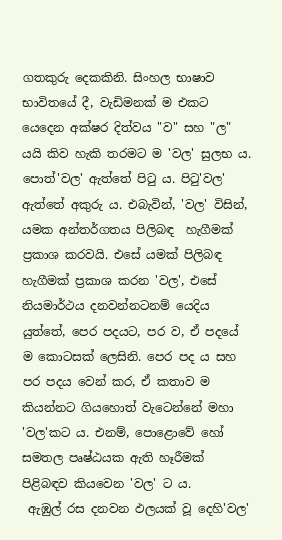ගතකුරු දෙකකිනි. සිංහල භාෂාව භාවිතයේ දී, වැඩිමනක් ම එකට යෙදෙන අක්ෂර දිත්වය "ව" සහ "ල" යයි කිව හැකි තරමට ම 'වල' සුලභ ය.
පොත්'වල' ඇත්තේ පිටු ය. පිටු'වල' ඇත්තේ අකුරු ය. එබැවින්, 'වල' විසින්, යමක අන්තර්ගතය පිලිබඳ  හැගීමක් ප්‍රකාශ කරවයි. එසේ යමක් පිලිබඳ හැගීමක් ප්‍රකාශ කරන 'වල', එසේ නියමාර්ථය දනවන්නටනම් යෙදිය යුත්තේ, පෙර පදයට, පර ව, ඒ පදයේ ම කොටසක් ලෙසිනි. පෙර පද ය සහ පර පදය වෙන් කර, ඒ කතාව ම කියන්නට ගියහොත් වැටෙන්නේ මහා 'වල'කට ය. එනම්, පොළොවේ හෝ සමතල පෘෂ්ඨයක ඇති හෑරීමක් පිළිබඳව කියවෙන 'වල' ට ය.
 ඇඹුල් රස දනවන ඵලයක් වූ දෙහි'වල'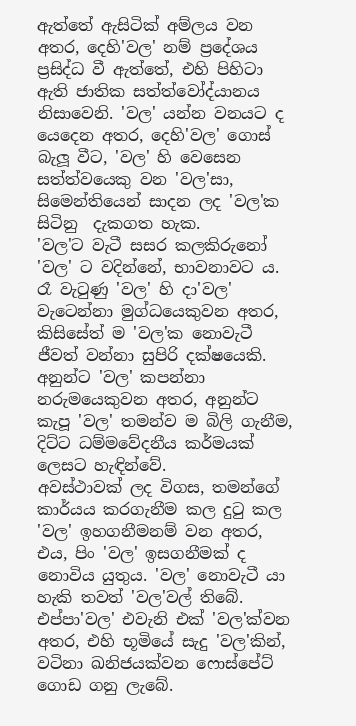ඇත්තේ ඇසිටික් අම්ලය වන අතර, දෙහි'වල' නම් ප්‍රදේශය ප්‍රසිද්ධ වී ඇත්තේ, එහි පිහිටා ඇති ජාතික සත්ත්වෝද්යානය නිසාවෙනි. 'වල' යන්න වනයට ද යෙදෙන අතර, දෙහි'වල' ගොස් බැලූ වීට, 'වල' හි වෙසෙන සත්ත්වයෙකු වන 'වල'සා, සිමෙන්තියෙන් සාදන ලද 'වල'ක සිටිනු  දැකගත හැක.
'වල'ට වැටී සසර කලකිරුනෝ 'වල' ට වදින්නේ, භාවනාවට ය. රෑ වැටුණු 'වල' හි දා'වල' වැටෙන්නා මුග්ධයෙකුවන අතර, කිසිසේත් ම 'වල'ක නොවැටී ජීවත් වන්නා සුපිරි දක්ෂයෙකි. අනුන්ට 'වල' කපන්නා නරුමයෙකුවන අතර, අනුන්ට කැපූ 'වල' තමන්ව ම බිලි ගැනීම, දිට්ට ධම්මවේදනීය කර්මයක් ලෙසට හැඳින්වේ.
අවස්ථාවක් ලද විගස, තමන්ගේ කාර්යය කරගැනීම කල දුටු කල 'වල' ඉහගනීමනම් වන අතර, එය, පිං 'වල' ඉසගනීමක් ද නොවිය යුතුය. 'වල' නොවැටී යා හැකි තවත් 'වල'වල් තිබේ. එප්පා'වල' එවැනි එක් 'වල'ක්වන අතර, එහි භූමියේ සැදු 'වල'කින්, වටිනා ඛනිජයක්වන ෆොස්පේට් ගොඩ ගනු ලැබේ.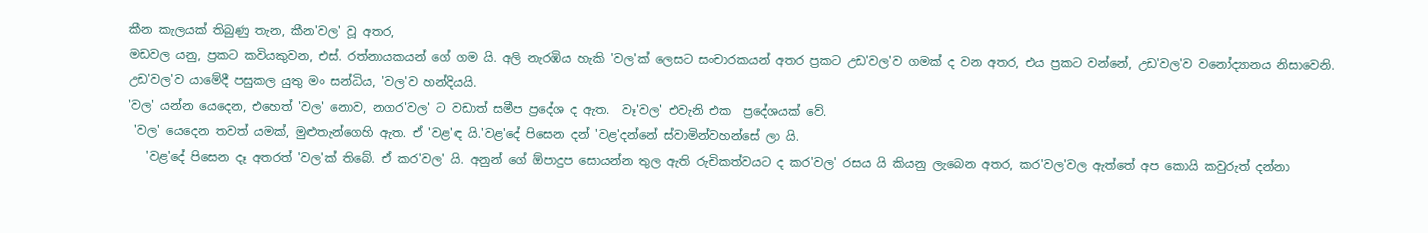කීන කැලයක් තිබුණු තැන, කීන'වල' වූ අතර,
මඩවල යනු, ප්‍රකට කවියකුවන, එස්. රත්නායකයන් ගේ ගම යි. අලි නැරඹිය හැකි 'වල'ක් ලෙසට සංචාරකයන් අතර ප්‍රකට උඩ'වල'ව ගමක් ද වන අතර, එය ප්‍රකට වන්නේ, උඩ'වල'ව වනෝද්‍යානය නිසාවෙනි. උඩ'වල'ව යාමේදී පසුකල යුතු මං සන්ධිය, 'වල'ව හන්දියයි.
'වල' යන්න යෙදෙන, එහෙත් 'වල' නොව, නගර'වල' ට වඩාත් සමීප ප්‍රදේශ ද ඇත.  වෑ'වල' එවැනි එක  ප්‍රදේශයක් වේ.
 'වල' යෙදෙන තවත් යමක්, මුළුතැන්ගෙහි ඇත. ඒ 'වළ'ඳ යි.'වළ'දේ පිසෙන දන් 'වළ'දන්නේ ස්වාමින්වහන්සේ ලා යි.
   'වළ'දේ පිසෙන දෑ අතරත් 'වල'ක් තිබේ. ඒ කර'වල' යි. අනුන් ගේ ඕපාදුප සොයන්න තුල ඇති රුචිකත්වයට ද කර'වල' රසය යි කියනු ලැබෙන අතර, කර'වල'වල ඇත්තේ අප කොයි කවුරුත් දන්නා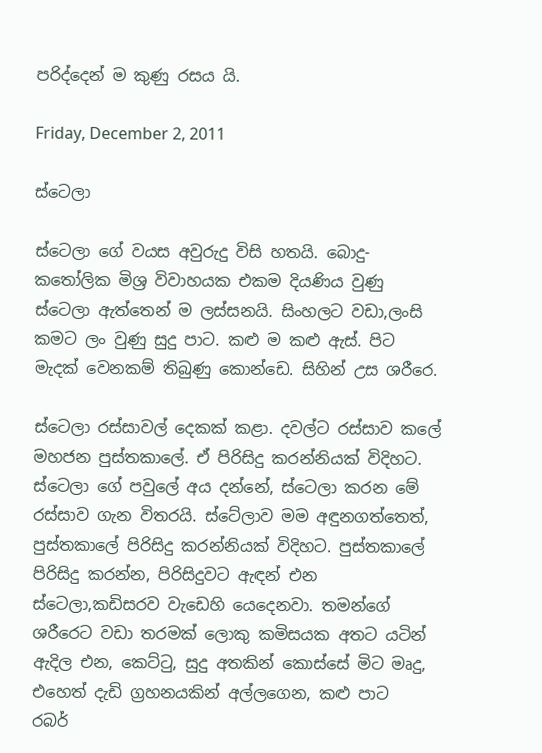පරිද්දෙන් ම කුණු රසය යි.

Friday, December 2, 2011

ස්ටෙලා

ස්ටෙලා ගේ වයස අවුරුදු විසි හතයි. බොදු-කතෝලික මිශ්‍ර විවාහයක එකම දියණිය වුණු ස්ටෙලා ඇත්තෙන් ම ලස්සනයි. සිංහලට වඩා,ලංසි කමට ලං වුණු සුදු පාට. කළු ම කළු ඇස්. පිට මැදක් වෙනකම් තිබුණු කොන්ඩෙ. සිහින් උස ශරීරෙ.

ස්ටෙලා රස්සාවල් දෙකක් කළා. දවල්ට රස්සාව කලේ මහජන පුස්තකාලේ. ඒ පිරිසිදු කරන්නියක් විදිහට. ස්ටෙලා ගේ පවුලේ අය දන්නේ, ස්ටෙලා කරන මේ රස්සාව ගැන විතරයි. ස්ටේලාව මම අඳුනගත්තෙත්, පුස්තකාලේ පිරිසිදු කරන්නියක් විදිහට. පුස්තකාලේ පිරිසිදු කරන්න, පිරිසිදුවට ඇඳන් එන ස්ටෙලා,කඩිසරව වැඩෙහි යෙදෙනවා. තමන්ගේ ශරීරෙට වඩා තරමක් ලොකු කමිසයක අතට යටින් ඇදිල එන, කෙට්ටු, සුදු අතකින් කොස්සේ මිට මෘදු, එහෙත් දැඩි ග්‍රහනයකින් අල්ලගෙන, කළු පාට  රබර්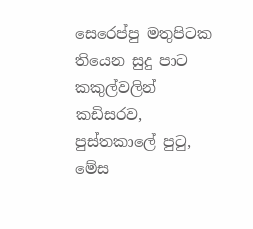සෙරෙප්පු මතුපිටක තියෙන සුදු පාට කකුල්වලින් කඩිසරව, පුස්තකාලේ පුටු, මේස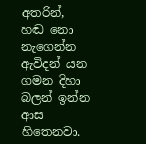අතරින්, හඬ නො නැගෙන්න ඇවිදන් යන ගමන දිහා බලන් ඉන්න ආස හිතෙනවා.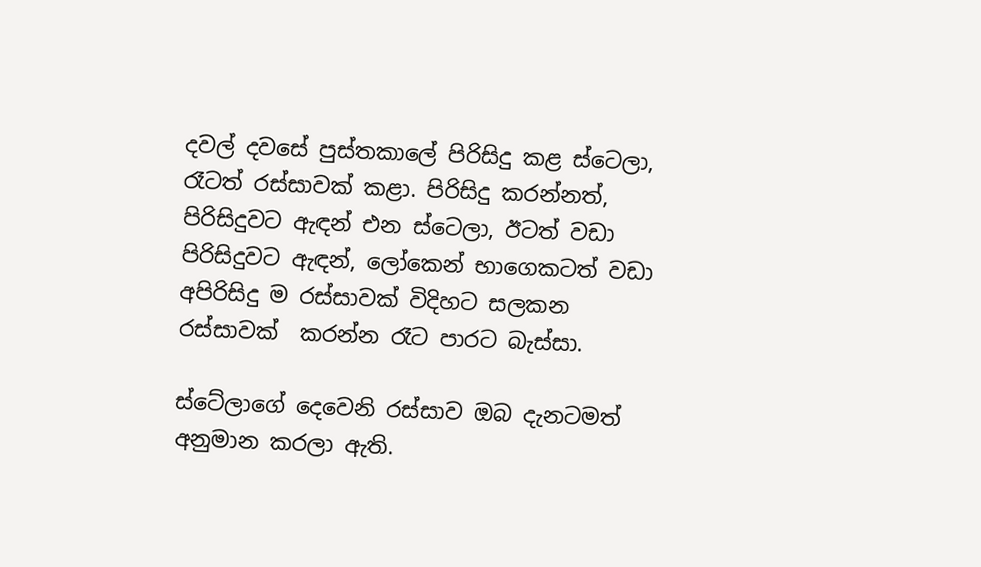දවල් දවසේ පුස්තකාලේ පිරිසිදු කළ ස්ටෙලා, රෑටත් රස්සාවක් කළා. පිරිසිදු කරන්නත්, පිරිසිදුවට ඇඳන් එන ස්ටෙලා, ඊටත් වඩා පිරිසිදුවට ඇඳන්, ලෝකෙන් භාගෙකටත් වඩා අපිරිසිදු ම රස්සාවක් විදිහට සලකන රස්සාවක්  කරන්න රෑට පාරට බැස්සා.

ස්ටේලාගේ දෙවෙනි රස්සාව ඔබ දැනටමත් අනුමාන කරලා ඇති.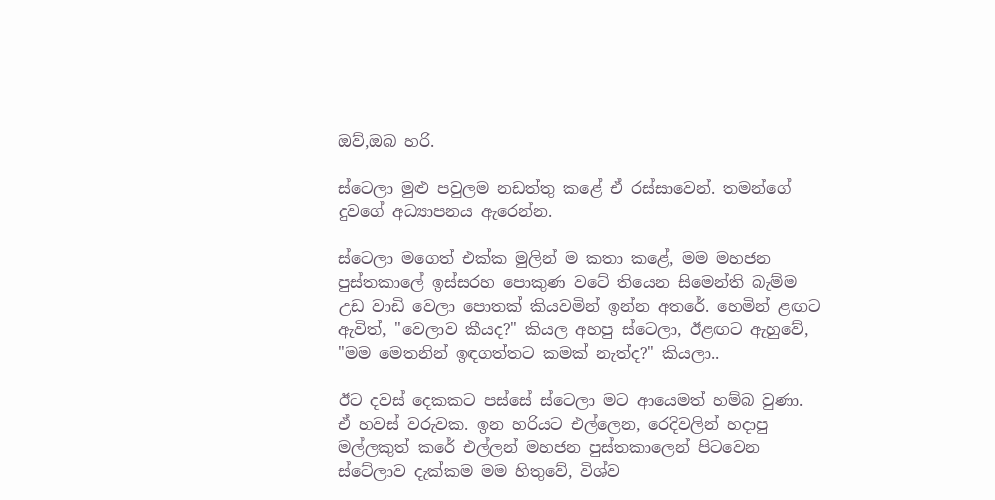ඔව්,ඔබ හරි.

ස්ටෙලා මුළු පවුලම නඩත්තු කළේ ඒ රස්සාවෙන්. තමන්ගේ දුවගේ අධ්‍යාපනය ඇරෙන්න.

ස්ටෙලා මගෙත් එක්ක මුලින් ම කතා කළේ, මම මහජන පුස්තකාලේ ඉස්සරහ පොකුණ වටේ තියෙන සිමෙන්ති බැම්ම උඩ වාඩි වෙලා පොතක් කියවමින් ඉන්න අතරේ. හෙමින් ළඟට ඇවිත්, "වෙලාව කීයද?" කියල අහපු ස්ටෙලා, ඊළඟට ඇහුවේ, "මම මෙතනින් ඉඳගත්තට කමක් නැත්ද?" කියලා..

ඊට දවස් දෙකකට පස්සේ ස්ටෙලා මට ආයෙමත් හම්බ වුණා. ඒ හවස් වරුවක. ඉන හරියට එල්ලෙන, රෙදිවලින් හදාපු මල්ලකුත් කරේ එල්ලන් මහජන පුස්තකාලෙන් පිටවෙන ස්ටේලාව දැක්කම මම හිතුවේ, විශ්ව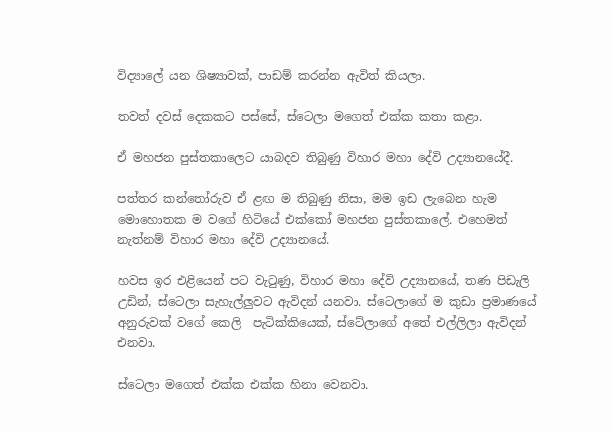විද්‍යාලේ යන ශිෂ්‍යාවක්, පාඩම් කරන්න ඇවිත් කියලා.

තවත් දවස් දෙකකට පස්සේ, ස්ටෙලා මගෙත් එක්ක කතා කළා.

ඒ මහජන පුස්තකාලෙට යාබදව තිබුණු විහාර මහා දේවි උද්‍යානයේදී.

පත්තර කන්තෝරුව ඒ ළඟ ම තිබුණු නිසා, මම ඉඩ ලැබෙන හැම මොහොතක ම වගේ හිටියේ එක්කෝ මහජන පුස්තකාලේ. එහෙමත් නැත්නම් විහාර මහා දේවි උද්‍යානයේ.

හවස ඉර එළියෙන් පට වැටුණු, විහාර මහා දේවි උද්‍යානයේ, තණ පිඩැලි උඩින්, ස්ටෙලා සැහැල්ලුවට ඇවිදන් යනවා. ස්ටෙලාගේ ම කුඩා ප්‍රමාණයේ අනුරුවක් වගේ කෙලි  පැටික්කියෙක්, ස්ටේලාගේ අතේ එල්ලිලා ඇවිදන් එනවා.

ස්ටෙලා මගෙත් එක්ක එක්ක හිනා වෙනවා.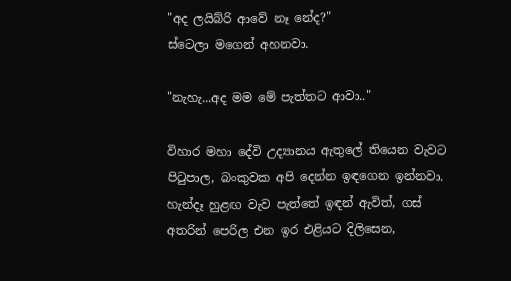"අද ලයිබ්රි ආවේ නෑ නේද?"
ස්ටෙලා මගෙන් අහනවා.

"නැහැ...අද මම මේ පැත්තට ආවා.."

විහාර මහා දේවි උද්‍යානය ඇතුලේ තියෙන වැවට පිටුපාල, බංකුවක අපි දෙන්න ඉඳගෙන ඉන්නවා.
හැන්දෑ හුළඟ වැව පැත්තේ ඉඳන් ඇවිත්, ගස් අතරින් පෙරිල එන ඉර එළියට දිලිසෙන,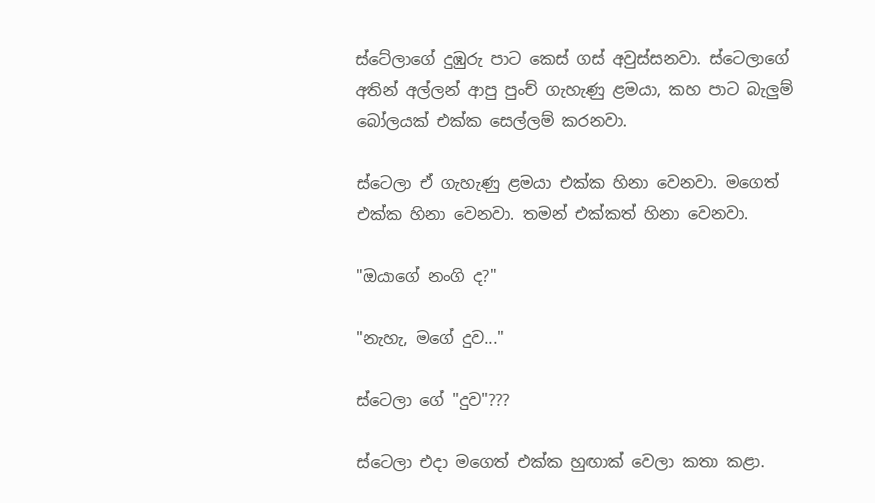ස්ටේලාගේ දුඹුරු පාට කෙස් ගස් අවුස්සනවා. ස්ටෙලාගේ අතින් අල්ලන් ආපු පුංච් ගැහැණු ළමයා, කහ පාට බැලුම් බෝලයක් එක්ක සෙල්ලම් කරනවා.

ස්ටෙලා ඒ ගැහැණු ළමයා එක්ක හිනා වෙනවා. මගෙත් එක්ක හිනා වෙනවා. තමන් එක්කත් හිනා වෙනවා.

"ඔයාගේ නංගි ද?"

"නැහැ, මගේ දුව..."

ස්ටෙලා ගේ "දුව"???

ස්ටෙලා එදා මගෙත් එක්ක හුඟාක් වෙලා කතා කළා.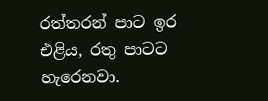රත්තරන් පාට ඉර එළිය, රතු පාටට හැරෙනවා.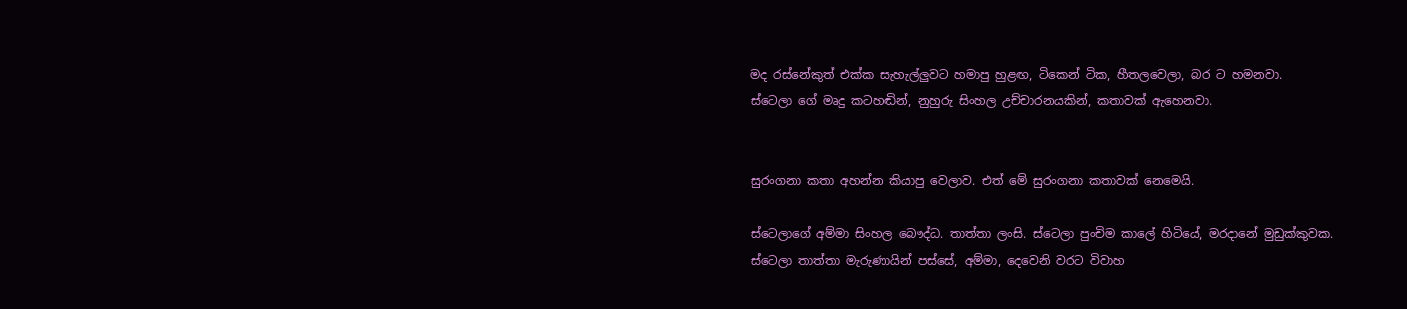මද රස්නේකුත් එක්ක සැහැල්ලුවට හමාපු හුළඟ, ටිකෙන් ටික, හීතලවෙලා, බර ට හමනවා.
ස්ටෙලා ගේ මෘදු කටහඬින්, නුහුරු සිංහල උච්චාරනයකින්, කතාවක් ඇහෙනවා.


සුරංගනා කතා අහන්න කියාපු වෙලාව. එත් මේ සුරංගනා කතාවක් නෙමෙයි.

ස්ටෙලාගේ අම්මා සිංහල බෞද්ධ. තාත්තා ලංසි. ස්ටෙලා පුංචිම කාලේ හිටියේ, මරදානේ මුඩුක්කුවක.
ස්ටෙලා තාත්තා මැරුණායින් පස්සේ, අම්මා, දෙවෙනි වරට විවාහ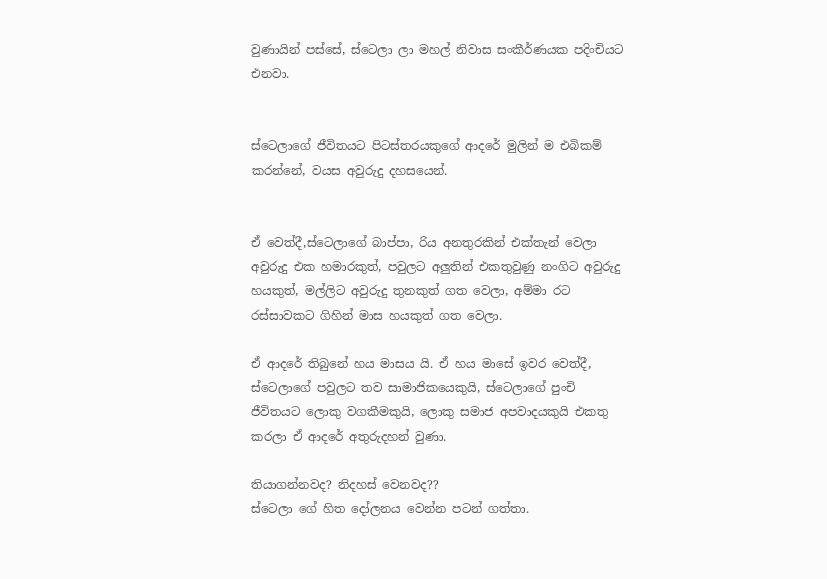වුණායින් පස්සේ, ස්ටෙලා ලා මහල් නිවාස සංකීර්ණයක පදිංචියට එනවා.


ස්ටෙලාගේ ජීවිතයට පිටස්තරයකුගේ ආදරේ මුලින් ම එබිකම් කරන්නේ, වයස අවුරුදු දහසයෙන්.


ඒ වෙත්දී,ස්ටෙලාගේ බාප්පා, රිය අනතුරකින් එක්තැන් වෙලා අවුරුදු එක හමාරකුත්, පවුලට අලුතින් එකතුවුණු නංගිට අවුරුදු හයකුත්, මල්ලිට අවුරුදු තුනකුත් ගත වෙලා, අම්මා රට රස්සාවකට ගිහින් මාස හයකුත් ගත වෙලා.

ඒ ආදරේ තිබුනේ හය මාසය යි. ඒ හය මාසේ ඉවර වෙත්දී, ස්ටෙලාගේ පවුලට තව සාමාජිකයෙකුයි, ස්ටෙලාගේ පුංචි ජීවිතයට ලොකු වගකීමකුයි, ලොකු සමාජ අපවාදයකුයි එකතු කරලා ඒ ආදරේ අතුරුදහන් වුණා.

තියාගන්නවද? නිදහස් වෙනවද??
ස්ටෙලා ගේ හිත දෝලනය වෙන්න පටන් ගත්තා.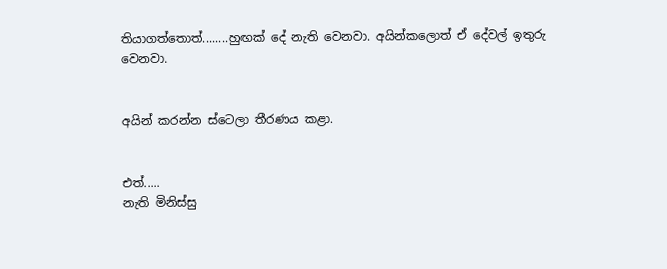තියාගත්තොත්........හුඟක් දේ නැති වෙනවා. අයින්කලොත් ඒ දේවල් ඉතුරු වෙනවා.


අයින් කරන්න ස්ටෙලා තීරණය කළා.


එත්.....
නැති මිනිස්සු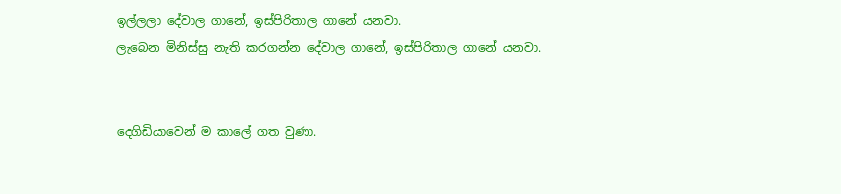ඉල්ලලා දේවාල ගානේ, ඉස්පිරිතාල ගානේ යනවා.
ලැබෙන මිනිස්සු නැති කරගන්න දේවාල ගානේ, ඉස්පිරිතාල ගානේ යනවා.


දෙගිඩියාවෙන් ම කාලේ ගත වුණා.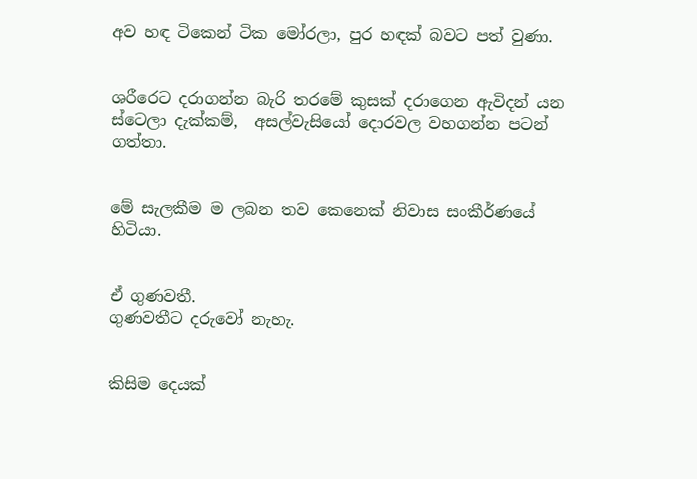අව හඳ ටිකෙන් ටික මෝරලා, පුර හඳක් බවට පත් වුණා.


ශරීරෙට දරාගන්න බැරි තරමේ කුසක් දරාගෙන ඇවිදන් යන ස්ටෙලා දැක්කම්,  අසල්වැසියෝ දොරවල වහගන්න පටන් ගත්තා.


මේ සැලකීම ම ලබන තව කෙනෙක් නිවාස සංකීර්ණයේ හිටියා.


ඒ ගුණවතී.
ගුණවතීට දරුවෝ නැහැ.


කිසිම දෙයක්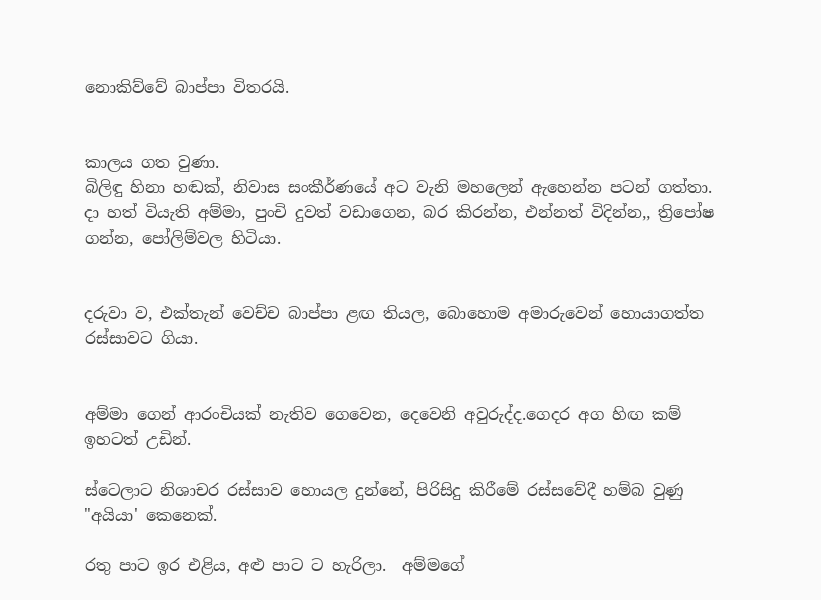නොකිව්වේ බාප්පා විතරයි.


කාලය ගත වුණා.
බිලිඳු හිනා හඬක්, නිවාස සංකීර්ණයේ අට වැනි මහලෙන් ඇහෙන්න පටන් ගත්තා.
දා හත් වියැති අම්මා, පුංචි දුවත් වඩාගෙන, බර කිරන්න, එන්නත් විදින්න,, ත්‍රිපෝෂ ගන්න, පෝලිම්වල හිටියා.


දරුවා ව, එක්තැන් වෙච්ච බාප්පා ළඟ තියල, බොහොම අමාරුවෙන් හොයාගත්ත රස්සාවට ගියා.


අම්මා ගෙන් ආරංචියක් නැතිව ගෙවෙන, දෙවෙනි අවුරුද්ද.ගෙදර අග හිඟ කම් ඉහටත් උඩින්.

ස්ටෙලාට නිශාචර රස්සාව හොයල දුන්නේ, පිරිසිදු කිරීමේ රස්සවේදී හම්බ වුණු "අයියා' කෙනෙක්.

රතු පාට ඉර එළිය, අළු පාට ට හැරිලා.  අම්මගේ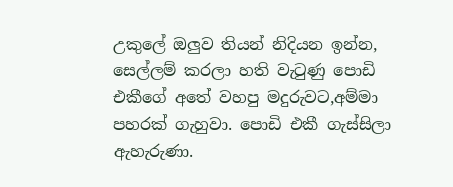උකුලේ ඔලුව තියන් නිදියන ඉන්න, සෙල්ලම් කරලා හති වැටුණු පොඩි එකීගේ අතේ වහපු මදුරුවට,අම්මා පහරක් ගැහුවා. පොඩි එකී ගැස්සිලා ඇහැරුණා.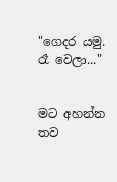"ගෙදර යමු. රෑ වෙලා..."


මට අහන්න තව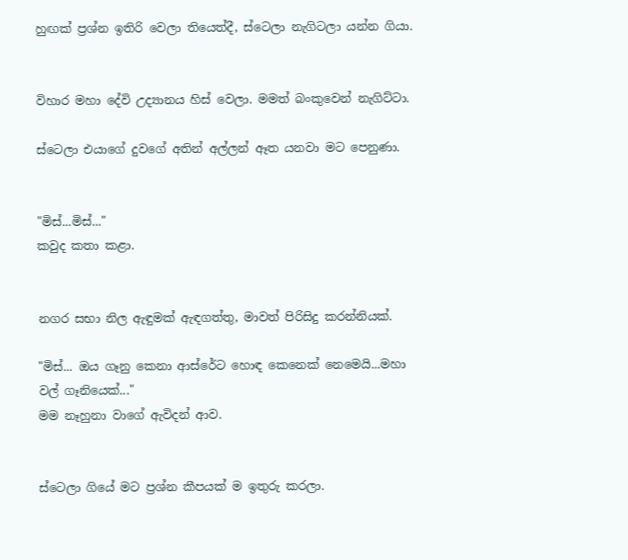හුඟක් ප්‍රශ්න ඉතිරි වෙලා තියෙත්දී, ස්ටෙලා නැගිටලා යන්න ගියා.


විහාර මහා දේවි උද්‍යානය හිස් වෙලා. මමත් බංකුවෙන් නැගිට්ටා.

ස්ටෙලා එයාගේ දුවගේ අතින් අල්ලන් ඈත යනවා මට පෙනුණා.


"මිස්...මිස්..."
කවුද කතා කළා.


නගර සභා නිල ඇඳුමක් ඇඳගත්තු, මාවත් පිරිසිදු කරන්නියක්.

"මිස්... ඔය ගෑනු කෙනා ආස්රේට හොඳ කෙනෙක් නෙමෙයි...මහා වල් ගෑනියෙක්..."
මම නෑහුනා වාගේ ඇවිදන් ආව.


ස්ටෙලා ගියේ මට ප්‍රශ්න කීපයක් ම ඉතුරු කරලා.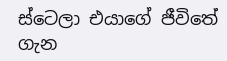ස්ටෙලා එයාගේ ජීවිතේ ගැන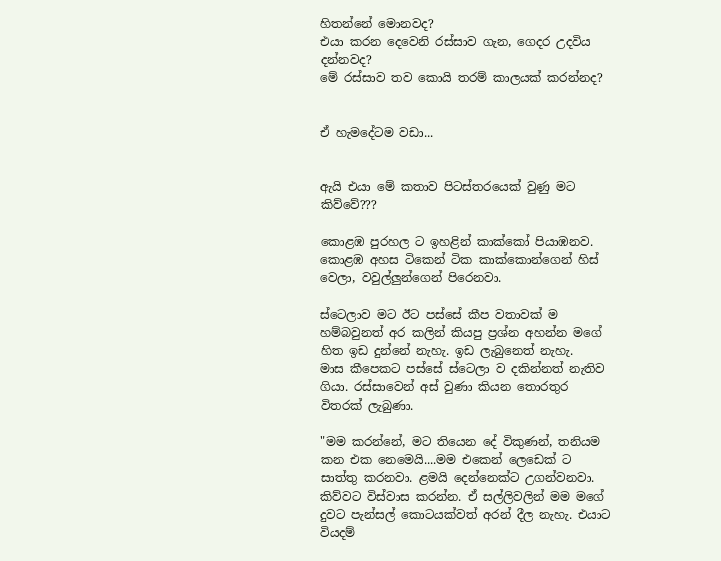හිතන්නේ මොනවද?
එයා කරන දෙවෙනි රස්සාව ගැන, ගෙදර උදවිය දන්නවද?
මේ රස්සාව තව කොයි තරම් කාලයක් කරන්නද?


ඒ හැමදේටම වඩා...


ඇයි එයා මේ කතාව පිටස්තරයෙක් වුණු මට කිව්වේ???

කොළඹ පුරහල ට ඉහළින් කාක්කෝ පියාඹනව. කොළඹ අහස ටිකෙන් ටික කාක්කොන්ගෙන් හිස් වෙලා, වවුල්ලුන්ගෙන් පිරෙනවා.

ස්ටෙලාව මට ඊට පස්සේ කීප වතාවක් ම හම්බවුනත් අර කලින් කියපු ප්‍රශ්න අහන්න මගේ හිත ඉඩ දුන්නේ නැහැ. ඉඩ ලැබුනෙත් නැහැ.
මාස කීපෙකට පස්සේ ස්ටෙලා ව දකින්නත් නැතිව ගියා. රස්සාවෙන් අස් වුණා කියන තොරතුර විතරක් ලැබුණා.

"මම කරන්නේ, මට තියෙන දේ විකුණන්, තනියම කන එක නෙමෙයි....මම එකෙන් ලෙඩෙක් ට  සාත්තු කරනවා. ළමයි දෙන්නෙක්ට උගන්වනවා. කිව්වට විස්වාස කරන්න. ඒ සල්ලිවලින් මම මගේ දුවට පැන්සල් කොටයක්වත් අරන් දීල නැහැ. එයාට වියදම්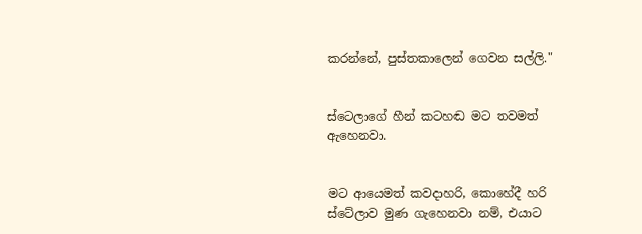කරන්නේ, පුස්තකාලෙන් ගෙවන සල්ලි."


ස්ටෙලාගේ හීන් කටහඬ මට තවමත් ඇහෙනවා.


මට ආයෙමත් කවදාහරි, කොහේදී හරි ස්ටේලාව මුණ ගැහෙනවා නම්, එයාට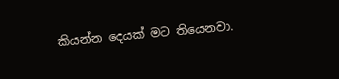කියන්න දෙයක් මට තියෙනවා.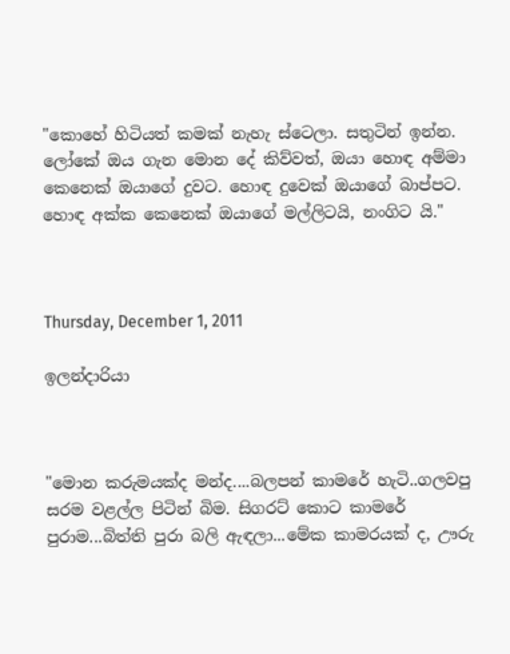"කොහේ හිටියත් කමක් නැහැ ස්ටෙලා. සතුටින් ඉන්න. ලෝකේ ඔය ගැන මොන දේ කිව්වත්, ඔයා හොඳ අම්මා කෙනෙක් ඔයාගේ දුවට. හොඳ දුවෙක් ඔයාගේ බාප්පට. හොඳ අක්ක කෙනෙක් ඔයාගේ මල්ලිටයි, නංගිට යි."



Thursday, December 1, 2011

ඉලන්දාරියා



"මොන කරුමයක්ද මන්ද....බලපන් කාමරේ හැටි..ගලවපු සරම වළල්ල පිටින් බිම. සිගරට් කොට කාමරේ පුරාම...බිත්ති පුරා බලි ඇඳලා...මේක කාමරයක් ද, ඌරු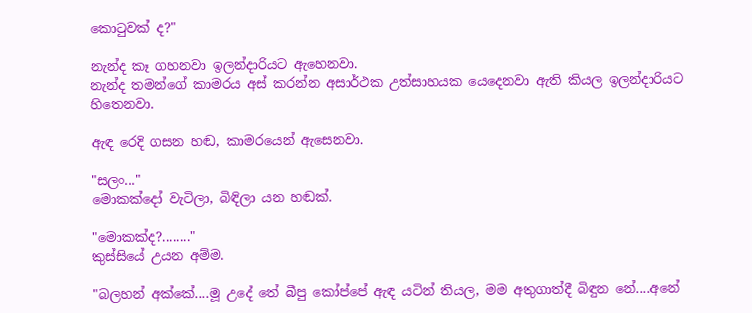කොටුවක් ද?"

නැන්ද කෑ ගහනවා ඉලන්දාරියට ඇහෙනවා.
නැන්ද තමන්ගේ කාමරය අස් කරන්න අසාර්ථක උත්සාහයක යෙදෙනවා ඇති කියල ඉලන්දාරියට හිතෙනවා.

ඇඳ රෙදි ගසන හඬ, කාමරයෙන් ඇසෙනවා.

"සලං..."
මොකක්දෝ වැටිලා, බිඳිලා යන හඬක්.

"මොකක්ද?........"
කුස්සියේ උයන අම්ම.

"බලහන් අක්කේ....මූ උදේ තේ බීපු කෝප්පේ ඇඳ යටින් තියල, මම අතුගාත්දී බිඳුන නේ....අනේ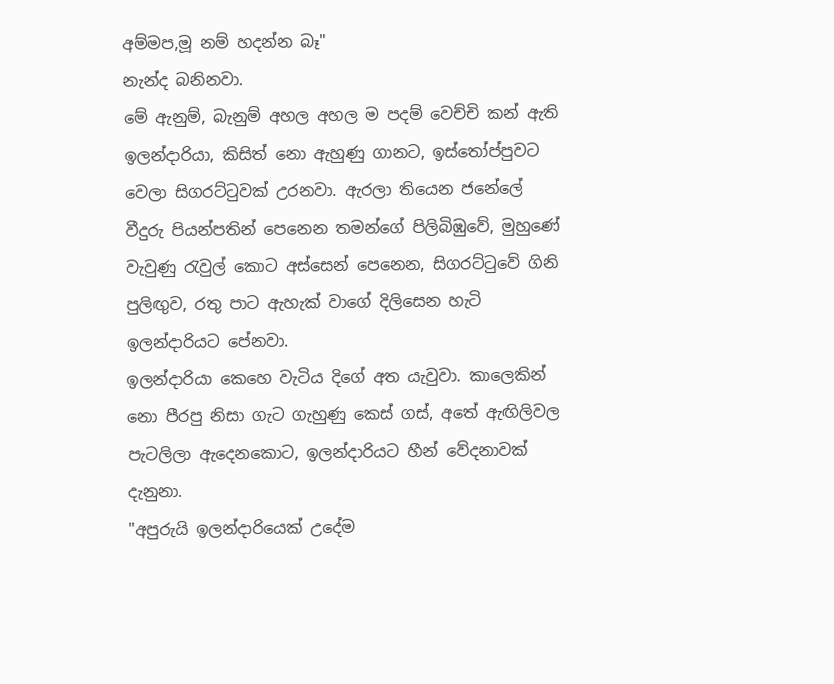අම්මප,මූ නම් හදන්න බෑ"
නැන්ද බනිනවා.
මේ ඇනුම්, බැනුම් අහල අහල ම පදම් වෙච්චි කන් ඇති ඉලන්දාරියා, කිසිත් නො ඇහුණු ගානට, ඉස්තෝප්පුවට වෙලා සිගරට්ටුවක් උරනවා. ඇරලා තියෙන ජනේලේ වීදුරු පියන්පතින් පෙනෙන තමන්ගේ පිලිබිඹුවේ, මුහුණේ වැවුණු රැවුල් කොට අස්සෙන් පෙනෙන, සිගරට්ටුවේ ගිනි පුලිඟුව, රතු පාට ඇහැක් වාගේ දිලිසෙන හැටි ඉලන්දාරියට පේනවා.
ඉලන්දාරියා කෙහෙ වැටිය දිගේ අත යැවුවා. කාලෙකින් නො පීරපු නිසා ගැට ගැහුණු කෙස් ගස්, අතේ ඇඟිලිවල පැටලිලා ඇදෙනකොට, ඉලන්දාරියට හීන් වේදනාවක් දැනුනා.
"අපුරුයි ඉලන්දාරියෙක් උදේම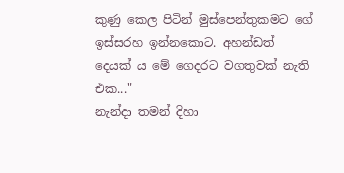කුණු කෙල පිටින් මුස්පෙන්තුකමට ගේ ඉස්සරහ ඉන්නකොට. අහන්ඩත් දෙයක් ය මේ ගෙදරට වගතුවක් නැති එක..."
නැන්දා තමන් දිහා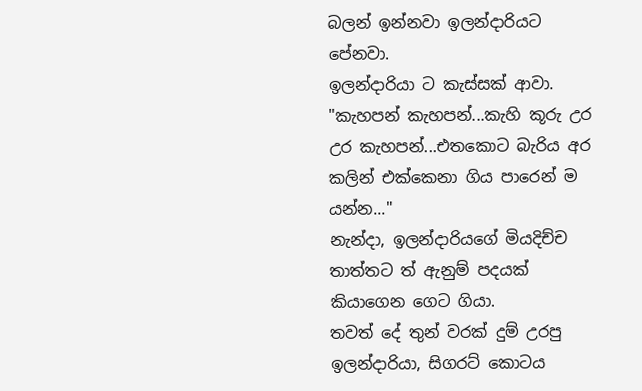බලන් ඉන්නවා ඉලන්දාරියට පේනවා.
ඉලන්දාරියා ට කැස්සක් ආවා.
"කැහපන් කැහපන්...කැහි කූරු උර උර කැහපන්...එතකොට බැරිය අර කලින් එක්කෙනා ගිය පාරෙන් ම යන්න..."
නැන්දා, ඉලන්දාරියගේ මියදිච්ච තාත්තට ත් ඇනුම් පදයක් කියාගෙන ගෙට ගියා.
තවත් දේ තුන් වරක් දුම් උරපු ඉලන්දාරියා, සිගරට් කොටය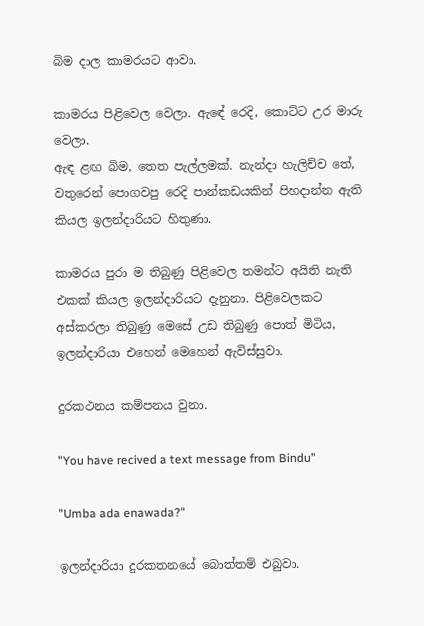බිම දාල කාමරයට ආවා.

කාමරය පිළිවෙල වෙලා. ඇඳේ රෙදි, කොට්ට උර මාරු වෙලා.
ඇඳ ළඟ බිම, තෙත පැල්ලමක්. නැන්දා හැලිච්ච තේ, වතුරෙන් පොගවපු රෙදි පාන්කඩයකින් පිහදාන්න ඇති කියල ඉලන්දාරියට හිතුණා.

කාමරය පුරා ම තිබුණු පිළිවෙල තමන්ට අයිති නැති එකක් කියල ඉලන්දාරියට දැනුනා. පිළිවෙලකට අස්කරලා තිබුණු මෙසේ උඩ තිබුණු පොත් මිටිය, ඉලන්දාරියා එහෙන් මෙහෙන් ඇවිස්සුවා.

දුරකථනය කම්පනය වුනා.

"You have recived a text message from Bindu"

"Umba ada enawada?"

ඉලන්දාරියා දුරකතනයේ බොත්තම් එබුවා.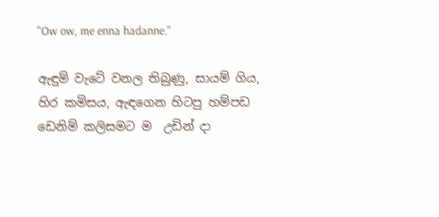"Ow ow, me enna hadanne."

ඇඳුම් වැටේ වනල තිබුණු, සායම් ගිය, හිර කමිසය, ඇඳගෙන හිටපු හම්පඩ ඩෙනිම් කලිසමට ම  උඩින් දා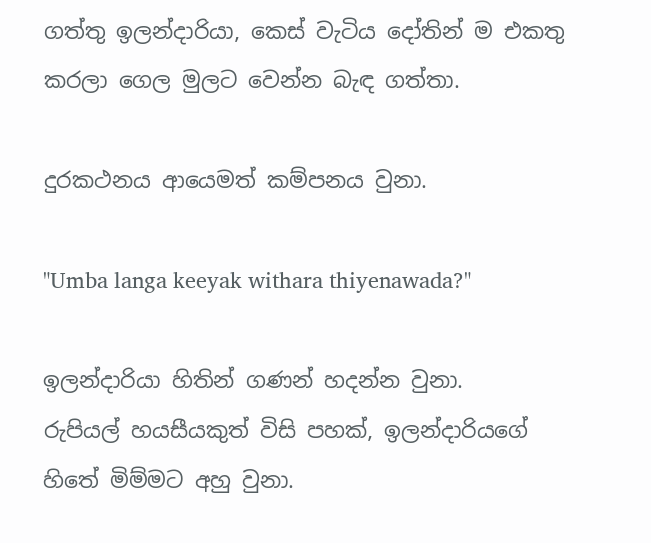ගත්තු ඉලන්දාරියා, කෙස් වැටිය දෝතින් ම එකතු කරලා ගෙල මුලට වෙන්න බැඳ ගත්තා.

දුරකථනය ආයෙමත් කම්පනය වුනා.

"Umba langa keeyak withara thiyenawada?"

ඉලන්දාරියා හිතින් ගණන් හදන්න වුනා.
රුපියල් හයසීයකුත් විසි පහක්, ඉලන්දාරියගේ හිතේ මිම්මට අහු වුනා.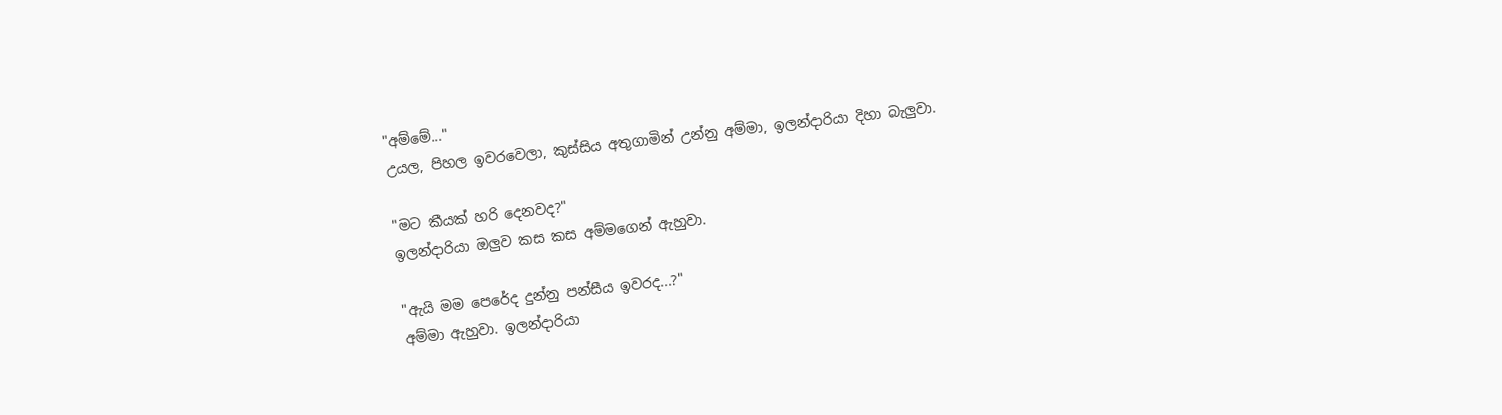"අම්මේ..."
උයල, පිහල ඉවරවෙලා, කුස්සිය අතුගාමින් උන්නු අම්මා, ඉලන්දාරියා දිහා බැලුවා.

"මට කීයක් හරි දෙනවද?"
ඉලන්දාරියා ඔලුව කස කස අම්මගෙන් ඇහුවා.

"ඇයි මම පෙරේද දුන්නු පන්සීය ඉවරද...?"
අම්මා ඇහුවා. ඉලන්දාරියා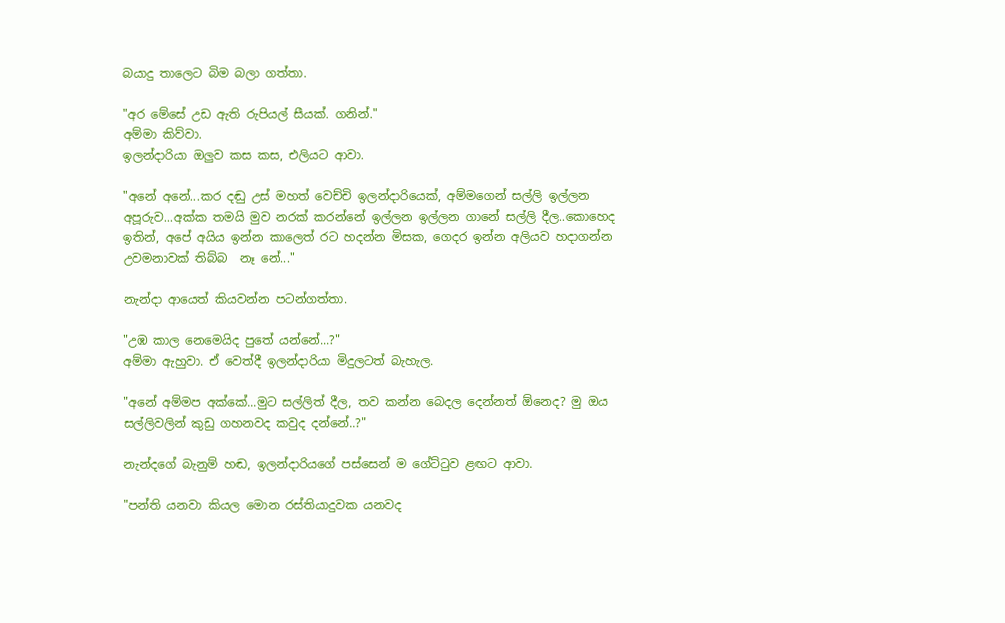බයාදු තාලෙට බිම බලා ගත්තා.

"අර මේසේ උඩ ඇති රුපියල් සීයක්. ගනින්."
අම්මා කිව්වා.
ඉලන්දාරියා ඔලුව කස කස, එලියට ආවා.

"අනේ අනේ...කර දඬු උස් මහත් වෙච්චි ඉලන්දාරියෙක්, අම්මගෙන් සල්ලි ඉල්ලන අපූරුව...අක්ක තමයි මුව නරක් කරන්නේ ඉල්ලන ඉල්ලන ගානේ සල්ලි දීල..කොහෙද ඉතින්, අපේ අයිය ඉන්න කාලෙත් රට හදන්න මිසක, ගෙදර ඉන්න අලියව හදාගන්න උවමනාවක් තිබ්බ  නෑ නේ..."

නැන්දා ආයෙත් කියවන්න පටන්ගත්තා.

"උඹ කාල නෙමෙයිද පුතේ යන්නේ...?"
අම්මා ඇහුවා. ඒ වෙත්දී ඉලන්දාරියා මිදුලටත් බැහැල.

"අනේ අම්මප අක්කේ...මුට සල්ලිත් දීල, තව කන්න බෙදල දෙන්නත් ඕනෙද? මු ඔය සල්ලිවලින් කුඩු ගහනවද කවුද දන්නේ..?"

නැන්දගේ බැනුම් හඬ, ඉලන්දාරියගේ පස්සෙන් ම ගේට්ටුව ළඟට ආවා.

"පන්ති යනවා කියල මොන රස්තියාදුවක යනවද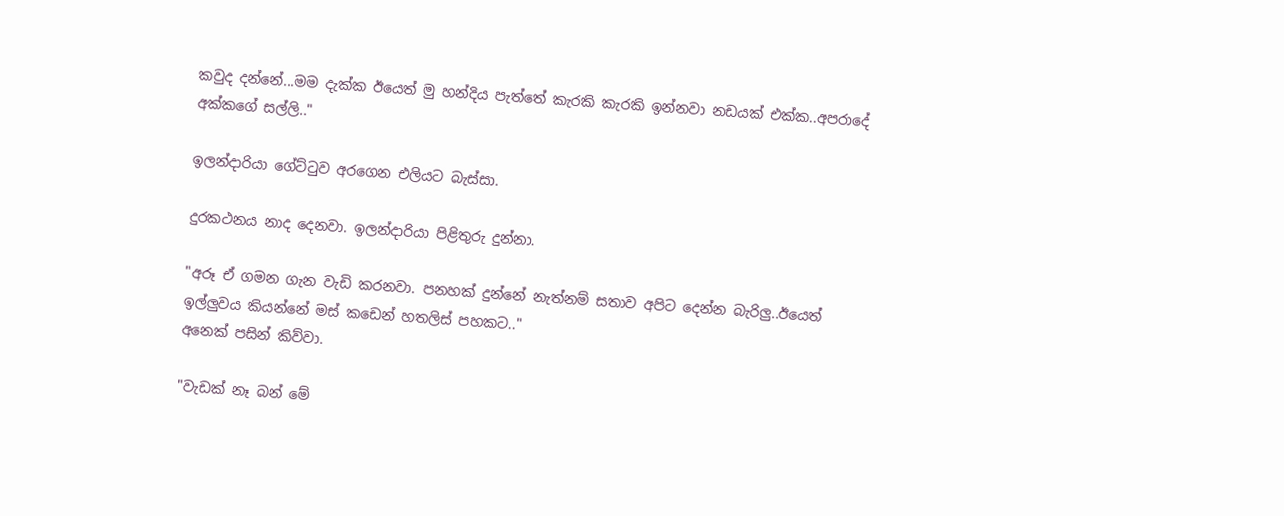කවුද දන්නේ...මම දැක්ක ඊයෙත් මු හන්දිය පැත්තේ කැරකි කැරකි ඉන්නවා නඩයක් එක්ක..අපරාදේ අක්කගේ සල්ලි.."

ඉලන්දාරියා ගේට්ටුව අරගෙන එලියට බැස්සා.

දුරකථනය නාද දෙනවා. ඉලන්දාරියා පිළිතුරු දුන්නා.

"අරූ ඒ ගමන ගැන වැඩි කරනවා. පනහක් දුන්නේ නැත්නම් සතාව අපිට දෙන්න බැරිලු..ඊයෙත් ඉල්ලුවය කියන්නේ මස් කඩෙන් හතලිස් පහකට.."
අනෙක් පසින් කිව්වා.

"වැඩක් නෑ බන් මේ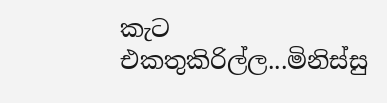කැට එකතුකිරිල්ල...මිනිස්සු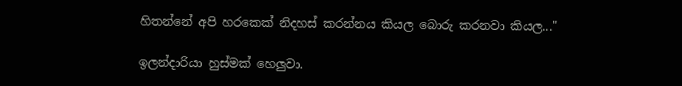හිතන්නේ අපි හරකෙක් නිදහස් කරන්නය කියල බොරු කරනවා කියල..."

ඉලන්දාරියා හුස්මක් හෙලුවා.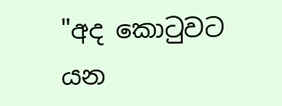"අද කොටුවට යන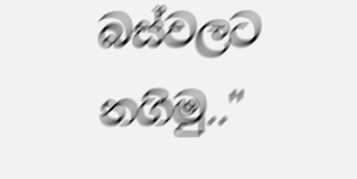බස්වලට නගිමු.."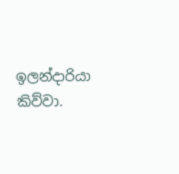ඉලන්දාරියා කිව්වා.